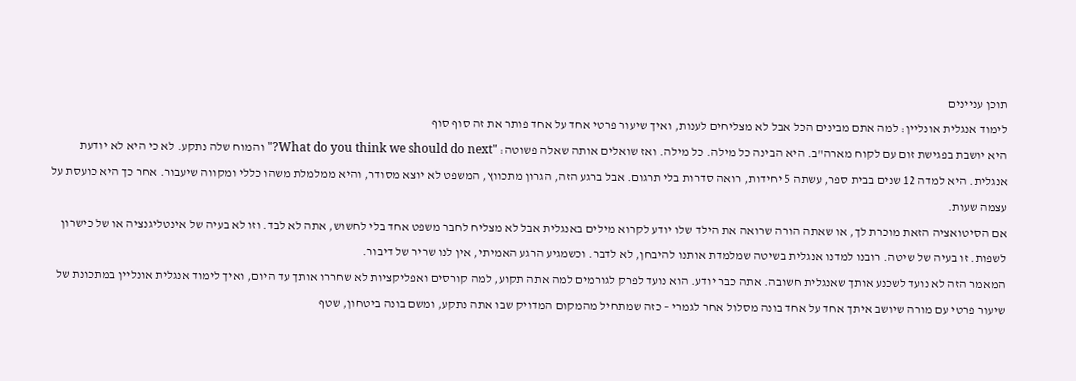תוכן עניינים
לימוד אנגלית אונליין: למה אתם מבינים הכל אבל לא מצליחים לענות, ואיך שיעור פרטי אחד על אחד פותר את זה סוף סוף
היא יושבת בפגישת זום עם לקוח מארה"ב. היא הבינה כל מילה. כל מילה. ואז שואלים אותה שאלה פשוטה: "What do you think we should do next?" והמוח שלה נתקע. לא כי היא לא יודעת אנגלית. היא למדה 12 שנים בבית ספר, עשתה 5 יחידות, רואה סדרות בלי תרגום. אבל ברגע הזה, הגרון מתכווץ, המשפט לא יוצא מסודר, והיא ממלמלת משהו כללי ומקווה שיעבור. אחר כך היא כועסת על עצמה שעות.
אם הסיטואציה הזאת מוכרת לך, או שאתה הורה שרואה את הילד שלו יודע לקרוא מילים באנגלית אבל לא מצליח לחבר משפט אחד בלי לחשוש, אתה לא לבד. וזו לא בעיה של אינטליגנציה או של כישרון לשפות. זו בעיה של שיטה. רובנו למדנו אנגלית בשיטה שמלמדת אותנו להיבחן, לא לדבר. וכשמגיע הרגע האמיתי, אין לנו שריר של דיבור.
המאמר הזה לא נועד לשכנע אותך שאנגלית חשובה. אתה כבר יודע. הוא נועד לפרק לגורמים למה אתה תקוע, למה קורסים ואפליקציות לא שחררו אותך עד היום, ואיך לימוד אנגלית אונליין במתכונת של שיעור פרטי עם מורה שיושב איתך אחד על אחד בונה מסלול אחר לגמרי – כזה שמתחיל מהמקום המדויק שבו אתה נתקע, ומשם בונה ביטחון, שטף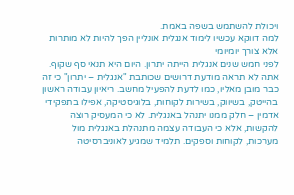ויכולת להשתמש בשפה באמת.
למה דווקא עכשיו לימוד אנגלית אונליין הפך להיות לא מותרות אלא צורך יומיומי
לפני חמש שנים אנגלית הייתה יתרון. היום היא תנאי סף שקוף. אתה לא תראה מודעת דרושים שכותבת "אנגלית – יתרון" כי זה כבר מובן מאליו, כמו לדעת להפעיל מחשב. ריאיון עבודה ראשון בהייטק, בשיווק, בשירות לקוחות, בלוגיסטיקה, אפילו בתפקידי אדמין – חלק ממנו יתנהל באנגלית. לא כי המעסיק רוצה להקשות, אלא כי העבודה עצמה מתנהלת באנגלית מול מערכות, לקוחות וספקים. תלמיד שמגיע לאוניברסיטה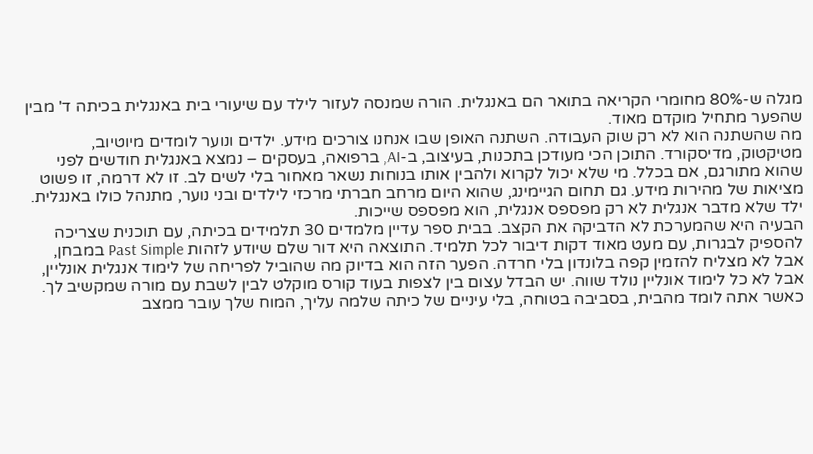מגלה ש-80% מחומרי הקריאה בתואר הם באנגלית. הורה שמנסה לעזור לילד עם שיעורי בית באנגלית בכיתה ד' מבין שהפער מתחיל מוקדם מאוד.
מה שהשתנה הוא לא רק שוק העבודה. השתנה האופן שבו אנחנו צורכים מידע. ילדים ונוער לומדים מיוטיוב, מטיקטוק, מדיסקורד. התוכן הכי מעודכן בתכנות, בעיצוב, ב-AI, ברפואה, בעסקים – נמצא באנגלית חודשים לפני שהוא מתורגם, אם בכלל. מי שלא יכול לקרוא ולהבין אותו בנוחות נשאר מאחור בלי לשים לב. זו לא דרמה, זו פשוט מציאות של מהירות מידע. גם תחום הגיימינג, שהוא היום מרחב חברתי מרכזי לילדים ובני נוער, מתנהל כולו באנגלית. ילד שלא מדבר אנגלית לא רק מפספס אנגלית, הוא מפספס שייכות.
הבעיה היא שהמערכת לא הדביקה את הקצב. בבית ספר עדיין מלמדים 30 תלמידים בכיתה, עם תוכנית שצריכה להספיק לבגרות, עם מעט מאוד דקות דיבור לכל תלמיד. התוצאה היא דור שלם שיודע לזהות Past Simple במבחן, אבל לא מצליח להזמין קפה בלונדון בלי חרדה. הפער הזה הוא בדיוק מה שהוביל לפריחה של לימוד אנגלית אונליין, אבל לא כל לימוד אונליין נולד שווה. יש הבדל עצום בין לצפות בעוד קורס מוקלט לבין לשבת עם מורה שמקשיב לך.
כאשר אתה לומד מהבית, בסביבה בטוחה, בלי עיניים של כיתה שלמה עליך, המוח שלך עובר ממצב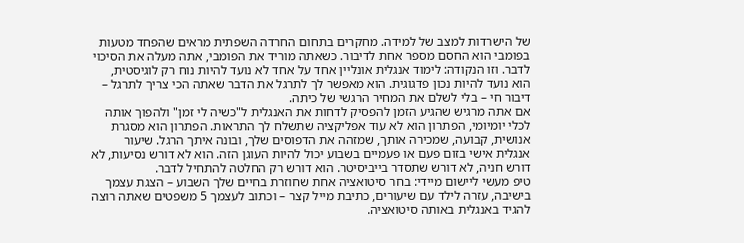של הישרדות למצב של למידה. מחקרים בתחום החרדה השפתית מראים שהפחד מטעות בפומבי הוא החסם מספר אחת לדיבור. כשאתה מוריד את הפומבי, אתה מעלה את הסיכוי לדבר. וזו הנקודה: לימוד אנגלית אונליין אחד על אחד לא נועד להיות נוח רק לוגיסטית, הוא נועד להיות נכון פדגוגית. הוא מאפשר לך לתרגל את הדבר שאתה הכי צריך לתרגל – דיבור חי – בלי לשלם את המחיר הרגשי של כיתה.
אם אתה מרגיש שהגיע הזמן להפסיק לדחות את האנגלית ל"כשיה לי זמן" ולהפוך אותה לכלי יומיומי, הפתרון הוא לא עוד אפליקציה שתשלח לך התראות. הפתרון הוא מסגרת אנושית, קבועה, שמכירה אותך, שמזהה את הדפוסים שלך, ובונה איתך הרגל. שיעור אנגלית אישי בזום פעם או פעמיים בשבוע יכול להיות העוגן הזה. הוא לא דורש נסיעות, לא דורש חניה, לא דורש שתסדר בייביסיטר. הוא דורש רק החלטה להתחיל לדבר.
טיפ מעשי ליישום מיידי: בחר סיטואציה אחת שחוזרת בחיים שלך השבוע – הצגת עצמך בישיבה, עזרה לילד עם שיעורים, כתיבת מייל קצר – וכתוב לעצמך 5 משפטים שאתה רוצה להגיד באנגלית באותה סיטואציה.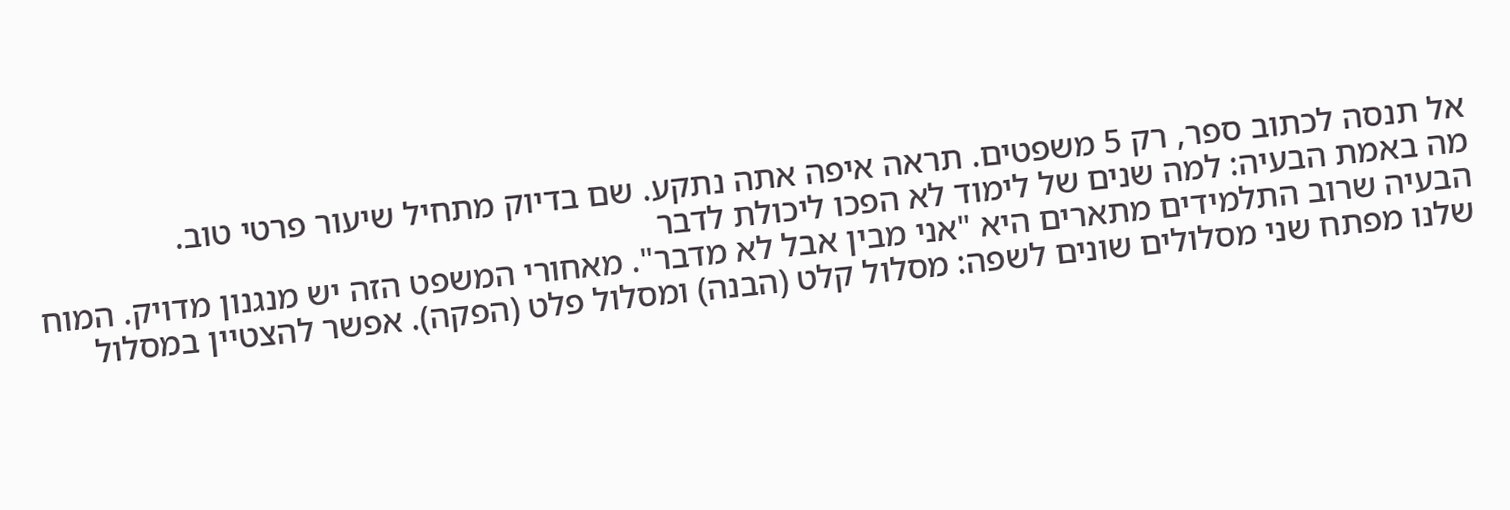אל תנסה לכתוב ספר, רק 5 משפטים. תראה איפה אתה נתקע. שם בדיוק מתחיל שיעור פרטי טוב.
מה באמת הבעיה: למה שנים של לימוד לא הפכו ליכולת לדבר
הבעיה שרוב התלמידים מתארים היא "אני מבין אבל לא מדבר". מאחורי המשפט הזה יש מנגנון מדויק. המוח שלנו מפתח שני מסלולים שונים לשפה: מסלול קלט (הבנה) ומסלול פלט (הפקה). אפשר להצטיין במסלול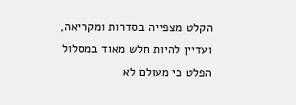הקלט מצפייה בסדרות ומקריאה, ועדיין להיות חלש מאוד במסלול הפלט כי מעולם לא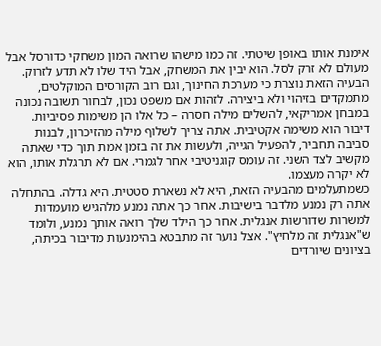אימנת אותו באופן שיטתי. זה כמו מישהו שרואה המון משחקי כדורסל אבל מעולם לא זרק לסל. הוא יבין את המשחק, אבל היד שלו לא תדע לזרוק.
הבעיה הזאת נוצרת כי מערכת החינוך, וגם רוב הקורסים המוקלטים, מתמקדים בזיהוי ולא ביצירה. לזהות אם משפט נכון, לבחור תשובה נכונה במבחן אמריקאי, להשלים מילה חסרה – כל אלו הן משימות פסיביות. דיבור הוא משימה אקטיבית. אתה צריך לשלוף מילה מהזיכרון, לבנות סביבה תחביר, להפעיל הגייה, ולעשות את זה בזמן אמת תוך כדי שאתה מקשיב לצד השני. זה עומס קוגניטיבי אחר לגמרי. אם לא תרגלת אותו, הוא לא יקרה מעצמו.
כשמתעלמים מהבעיה הזאת, היא לא נשארת סטטית. היא גדלה. בהתחלה אתה רק נמנע מלדבר בישיבות. אחר כך אתה נמנע מלהגיש מועמדות למשרות שדורשות אנגלית. אחר כך הילד שלך רואה אותך נמנע, ולומד ש"אנגלית זה מלחיץ". אצל נוער זה מתבטא בהימנעות מדיבור בכיתה, בציונים שיורדים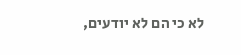לא כי הם לא יודעים,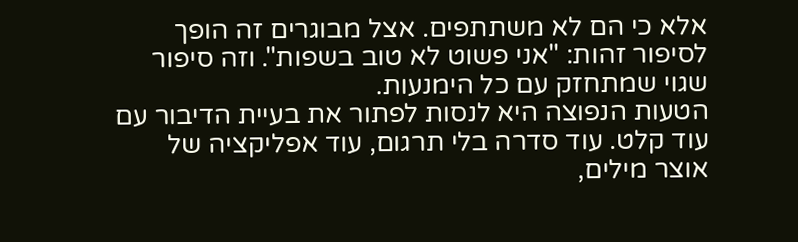אלא כי הם לא משתתפים. אצל מבוגרים זה הופך לסיפור זהות: "אני פשוט לא טוב בשפות". וזה סיפור שגוי שמתחזק עם כל הימנעות.
הטעות הנפוצה היא לנסות לפתור את בעיית הדיבור עם עוד קלט. עוד סדרה בלי תרגום, עוד אפליקציה של אוצר מילים,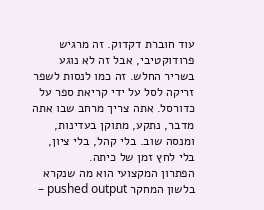עוד חוברת דקדוק. זה מרגיש פרודוקטיבי, אבל זה לא נוגע בשריר החלש. זה כמו לנסות לשפר זריקה לסל על ידי קריאת ספר על כדורסל. אתה צריך מרחב שבו אתה מדבר, נתקע, מתוקן בעדינות, ומנסה שוב. בלי קהל, בלי ציון, בלי לחץ זמן של כיתה.
הפתרון המקצועי הוא מה שנקרא בלשון המחקר pushed output –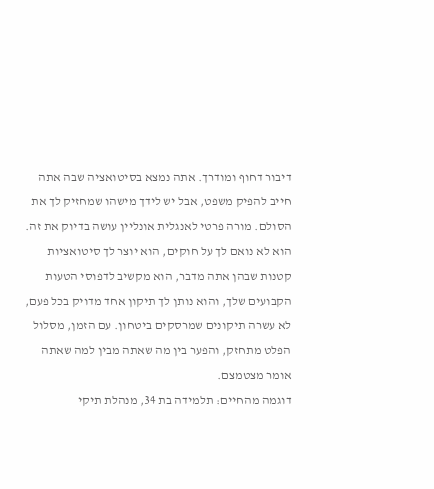דיבור דחוף ומודרך. אתה נמצא בסיטואציה שבה אתה חייב להפיק משפט, אבל יש לידך מישהו שמחזיק לך את הסולם. מורה פרטי לאנגלית אונליין עושה בדיוק את זה. הוא לא נואם לך על חוקים, הוא יוצר לך סיטואציות קטנות שבהן אתה מדבר, הוא מקשיב לדפוסי הטעות הקבועים שלך, והוא נותן לך תיקון אחד מדויק בכל פעם, לא עשרה תיקונים שמרסקים ביטחון. עם הזמן, מסלול הפלט מתחזק, והפער בין מה שאתה מבין למה שאתה אומר מצטמצם.
דוגמה מהחיים: תלמידה בת 34, מנהלת תיקי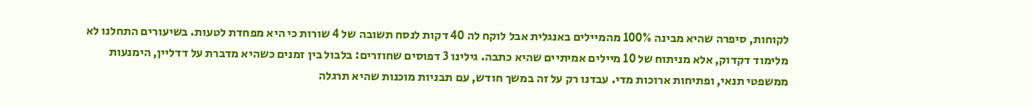לקוחות, סיפרה שהיא מבינה 100% מהמיילים באנגלית אבל לוקח לה 40 דקות לנסח תשובה של 4 שורות כי היא מפחדת לטעות. בשיעורים התחלנו לא מלימוד דקדוק, אלא מניתוח של 10 מיילים אמיתיים שהיא כתבה. גילינו 3 דפוסים שחוזרים: בלבול בין זמנים כשהיא מדברת על דדליין, הימנעות ממשפטי תנאי, ופתיחות ארוכות מדי. עבדנו רק על זה במשך חודש, עם תבניות מוכנות שהיא תרגלה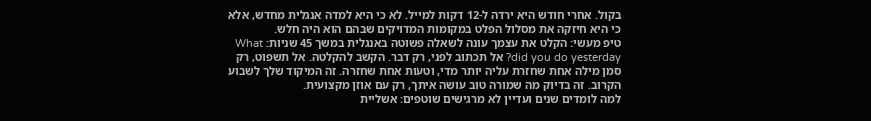בקול. אחרי חודש היא ירדה ל-12 דקות למייל. לא כי היא למדה אנגלית מחדש, אלא כי היא חיזקה את מסלול הפלט במקומות המדויקים שבהם הוא היה חלש.
טיפ מעשי: הקלט את עצמך עונה לשאלה פשוטה באנגלית במשך 45 שניות: What did you do yesterday? אל תכתוב לפני, רק דבר. הקשב להקלטה. אל תשפוט, רק סמן מילה אחת שחזרת עליה יותר מדי, וטעות אחת שחזרה. זה המיקוד שלך לשבוע הקרוב. זה בדיוק מה שמורה טוב עושה איתך, רק עם אוזן מקצועית.
למה לומדים שנים ועדיין לא מרגישים שוטפים: אשליית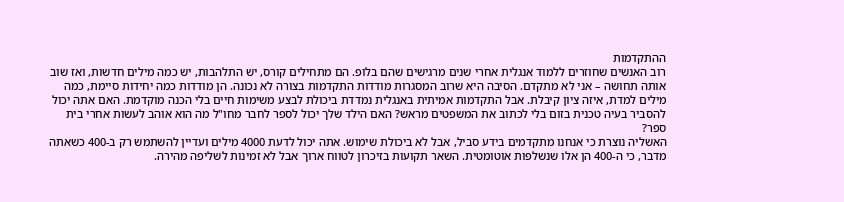ההתקדמות
רוב האנשים שחוזרים ללמוד אנגלית אחרי שנים מרגישים שהם בלופ. הם מתחילים קורס, יש התלהבות, יש כמה מילים חדשות, ואז שוב אותה תחושה – אני לא מתקדם. הסיבה היא שרוב המסגרות מודדות התקדמות בצורה לא נכונה. הן מודדות כמה יחידות סיימת, כמה מילים למדת, איזה ציון קיבלת. אבל התקדמות אמיתית באנגלית נמדדת ביכולת לבצע משימות חיים בלי הכנה מוקדמת. האם אתה יכול להסביר בעיה טכנית בזום בלי לכתוב את המשפטים מראש? האם הילד שלך יכול לספר לחבר מחו"ל מה הוא אוהב לעשות אחרי בית ספר?
האשליה נוצרת כי אנחנו מתקדמים בידע סביל, אבל לא ביכולת שימוש. אתה יכול לדעת 4000 מילים ועדיין להשתמש רק ב-400 כשאתה מדבר, כי ה-400 הן אלו שנשלפות אוטומטית. השאר תקועות בזיכרון לטווח ארוך אבל לא זמינות לשליפה מהירה.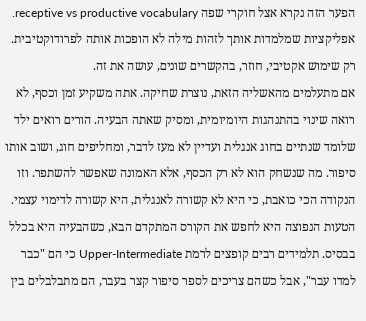הפער הזה נקרא אצל חוקרי שפה receptive vs productive vocabulary. אפליקציות שמלמדות אותך לזהות מילה לא הופכות אותה לפרודוקטיבית. רק שימוש אקטיבי, חוזר, בהקשרים שונים, עושה את זה.
אם מתעלמים מהאשליה הזאת, נוצרת שחיקה. אתה משקיע זמן וכסף, לא רואה שינוי בהתנהגות היומיומית, ומסיק שאתה הבעיה. הורים רואים ילד שלומד שנתיים בחוג אנגלית ועדיין לא מעז לדבר, ומחליפים חוג, ושוב אותו סיפור. מה שנשחק הוא לא רק הכסף, אלא האמונה שאפשר להשתפר. וזו הנקודה הכי כואבת, כי היא לא קשורה לאנגלית, היא קשורה לדימוי עצמי.
הטעות הנפוצה היא לחפש את הקורס המתקדם הבא, כשהבעיה היא בכלל בבסיס. תלמידים רבים קופצים לרמת Upper-Intermediate כי הם "כבר למדו עבר", אבל כשהם צריכים לספר סיפור קצר בעבר, הם מתבלבלים בין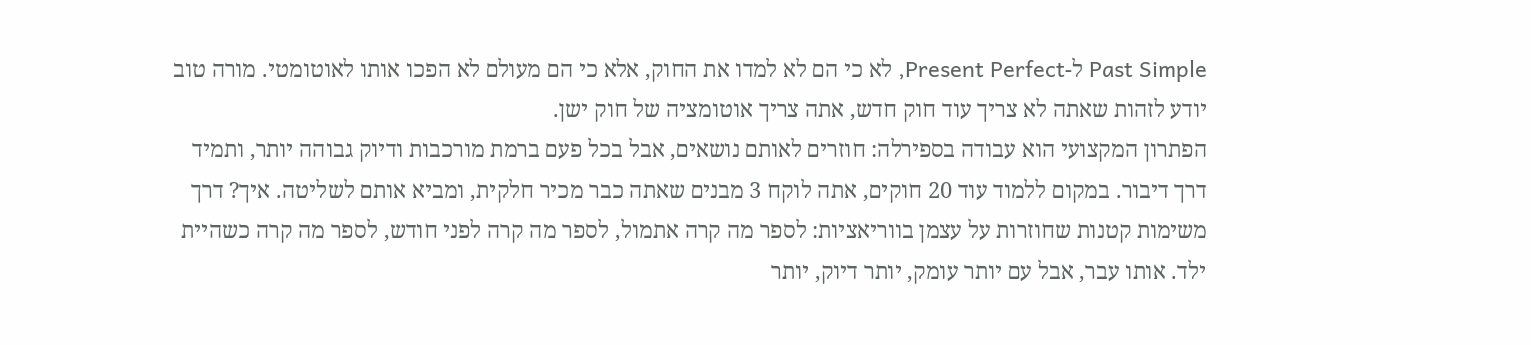Past Simple ל-Present Perfect, לא כי הם לא למדו את החוק, אלא כי הם מעולם לא הפכו אותו לאוטומטי. מורה טוב יודע לזהות שאתה לא צריך עוד חוק חדש, אתה צריך אוטומציה של חוק ישן.
הפתרון המקצועי הוא עבודה בספירלה: חוזרים לאותם נושאים, אבל בכל פעם ברמת מורכבות ודיוק גבוהה יותר, ותמיד דרך דיבור. במקום ללמוד עוד 20 חוקים, אתה לוקח 3 מבנים שאתה כבר מכיר חלקית, ומביא אותם לשליטה. איך? דרך משימות קטנות שחוזרות על עצמן בווריאציות: לספר מה קרה אתמול, לספר מה קרה לפני חודש, לספר מה קרה כשהיית ילד. אותו עבר, אבל עם יותר עומק, יותר דיוק, יותר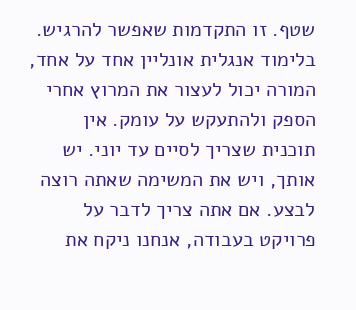שטף. זו התקדמות שאפשר להרגיש.
בלימוד אנגלית אונליין אחד על אחד, המורה יכול לעצור את המרוץ אחרי הספק ולהתעקש על עומק. אין תוכנית שצריך לסיים עד יוני. יש אותך, ויש את המשימה שאתה רוצה לבצע. אם אתה צריך לדבר על פרויקט בעבודה, אנחנו ניקח את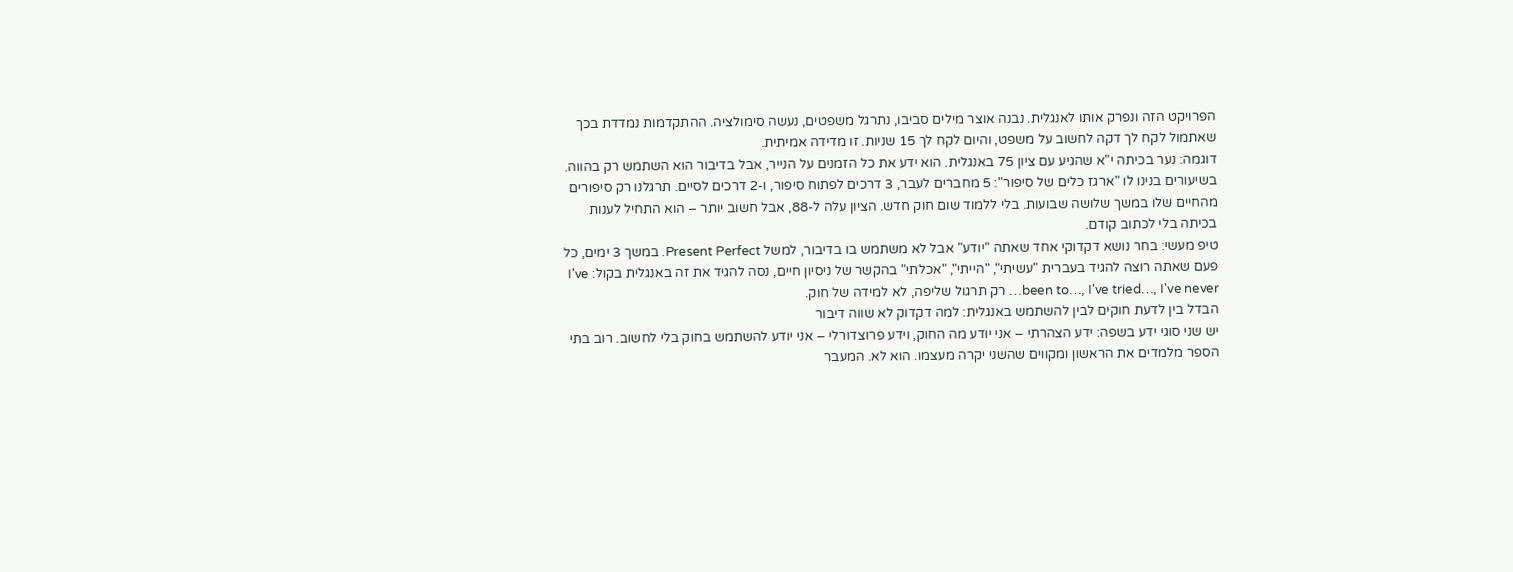הפרויקט הזה ונפרק אותו לאנגלית. נבנה אוצר מילים סביבו, נתרגל משפטים, נעשה סימולציה. ההתקדמות נמדדת בכך שאתמול לקח לך דקה לחשוב על משפט, והיום לקח לך 15 שניות. זו מדידה אמיתית.
דוגמה: נער בכיתה י"א שהגיע עם ציון 75 באנגלית. הוא ידע את כל הזמנים על הנייר, אבל בדיבור הוא השתמש רק בהווה. בשיעורים בנינו לו "ארגז כלים של סיפור": 5 מחברים לעבר, 3 דרכים לפתוח סיפור, ו-2 דרכים לסיים. תרגלנו רק סיפורים מהחיים שלו במשך שלושה שבועות. בלי ללמוד שום חוק חדש. הציון עלה ל-88, אבל חשוב יותר – הוא התחיל לענות בכיתה בלי לכתוב קודם.
טיפ מעשי: בחר נושא דקדוקי אחד שאתה "יודע" אבל לא משתמש בו בדיבור, למשל Present Perfect. במשך 3 ימים, כל פעם שאתה רוצה להגיד בעברית "עשיתי", "הייתי", "אכלתי" בהקשר של ניסיון חיים, נסה להגיד את זה באנגלית בקול: I've been to…, I've tried…, I've never… רק תרגול שליפה, לא למידה של חוק.
הבדל בין לדעת חוקים לבין להשתמש באנגלית: למה דקדוק לא שווה דיבור
יש שני סוגי ידע בשפה: ידע הצהרתי – אני יודע מה החוק, וידע פרוצדורלי – אני יודע להשתמש בחוק בלי לחשוב. רוב בתי הספר מלמדים את הראשון ומקווים שהשני יקרה מעצמו. הוא לא. המעבר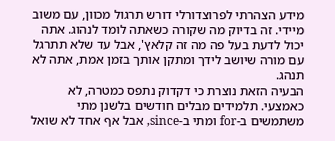מידע הצהרתי לפרוצדורלי דורש תרגול מכוון, עם משוב מיידי. זה בדיוק מה שקורה כשאתה לומד לנהוג. אתה יכול לדעת בעל פה מה זה קלאץ', אבל עד שלא תתרגל עם מורה שיושב לידך ומתקן אותך בזמן אמת, אתה לא תנהג.
הבעיה הזאת נוצרת כי דקדוק נתפס כמטרה, לא כאמצעי. תלמידים מבלים חודשים בלשנן מתי משתמשים ב-for ומתי ב-since, אבל אף אחד לא שואל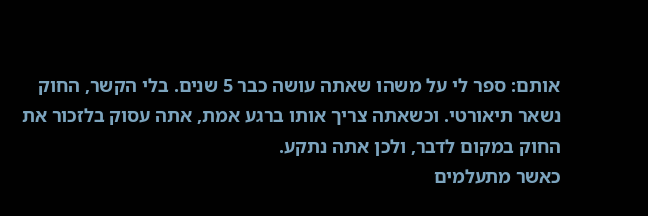אותם: ספר לי על משהו שאתה עושה כבר 5 שנים. בלי הקשר, החוק נשאר תיאורטי. וכשאתה צריך אותו ברגע אמת, אתה עסוק בלזכור את החוק במקום לדבר, ולכן אתה נתקע.
כאשר מתעלמים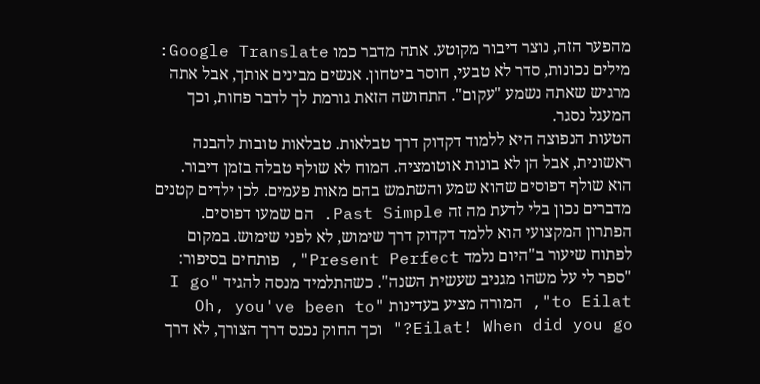מהפער הזה, נוצר דיבור מקוטע. אתה מדבר כמו Google Translate: מילים נכונות, סדר לא טבעי, חוסר ביטחון. אנשים מבינים אותך, אבל אתה מרגיש שאתה נשמע "עקום". התחושה הזאת גורמת לך לדבר פחות, וכך המעגל נסגר.
הטעות הנפוצה היא ללמוד דקדוק דרך טבלאות. טבלאות טובות להבנה ראשונית, אבל הן לא בונות אוטומציה. המוח לא שולף טבלה בזמן דיבור. הוא שולף דפוסים שהוא שמע והשתמש בהם מאות פעמים. לכן ילדים קטנים מדברים נכון בלי לדעת מה זה Past Simple. הם שמעו דפוסים.
הפתרון המקצועי הוא ללמד דקדוק דרך שימוש, לא לפני שימוש. במקום לפתוח שיעור ב"היום נלמד Present Perfect", פותחים בסיפור: "ספר לי על משהו מגניב שעשית השנה". כשהתלמיד מנסה להגיד "I go to Eilat", המורה מציע בעדינות "Oh, you've been to Eilat! When did you go?" וכך החוק נכנס דרך הצורך, לא דרך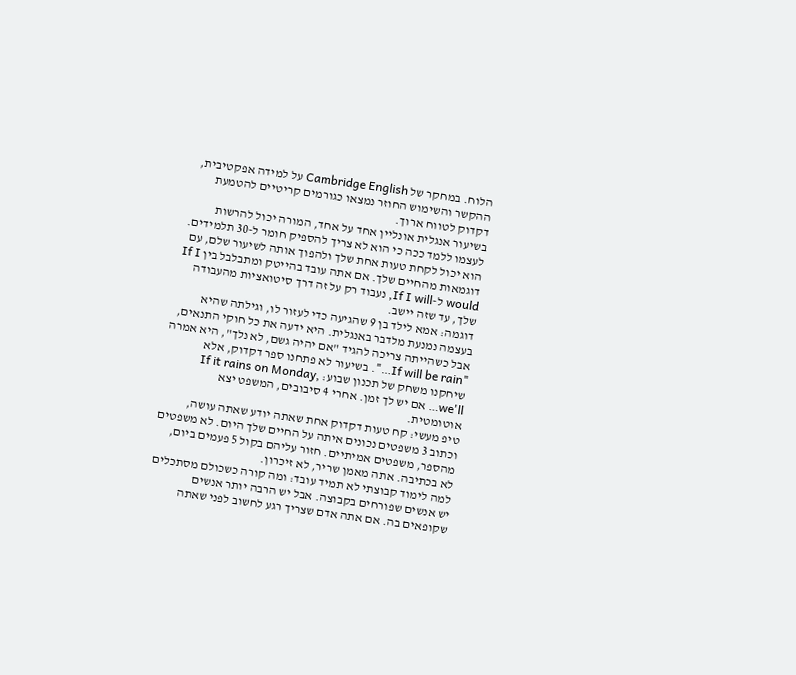הלוח. במחקר של Cambridge English על למידה אפקטיבית, ההקשר והשימוש החוזר נמצאו כגורמים קריטיים להטמעת דקדוק לטווח ארוך.
בשיעור אנגלית אונליין אחד על אחד, המורה יכול להרשות לעצמו ללמד ככה כי הוא לא צריך להספיק חומר ל-30 תלמידים. הוא יכול לקחת טעות אחת שלך ולהפוך אותה לשיעור שלם, עם דוגמאות מהחיים שלך. אם אתה עובד בהייטק ומתבלבל בין If I would ל-If I will, נעבוד רק על זה דרך סיטואציות מהעבודה שלך, עד שזה יישב.
דוגמה: אמא לילד בן 9 שהגיעה כדי לעזור לו, וגילתה שהיא בעצמה נמנעת מלדבר באנגלית. היא ידעה את כל חוקי התנאים, אבל כשהייתה צריכה להגיד "אם יהיה גשם, לא נלך", היא אמרה "If will be rain…". בשיעור לא פתחנו ספר דקדוק, אלא שיחקנו משחק של תכנון שבוע: If it rains on Monday, we'll… אם יש לך זמן. אחרי 4 סיבובים, המשפט יצא אוטומטית.
טיפ מעשי: קח טעות דקדוק אחת שאתה יודע שאתה עושה, וכתוב 3 משפטים נכונים איתה על החיים שלך היום. לא משפטים מהספר, משפטים אמיתיים. חזור עליהם בקול 5 פעמים ביום, לא בכתיבה. אתה מאמן שריר, לא זיכרון.
למה לימוד קבוצתי לא תמיד עובד: ומה קורה כשכולם מסתכלים
יש אנשים שפורחים בקבוצה. אבל יש הרבה יותר אנשים שקופאים בה. אם אתה אדם שצריך רגע לחשוב לפני שאתה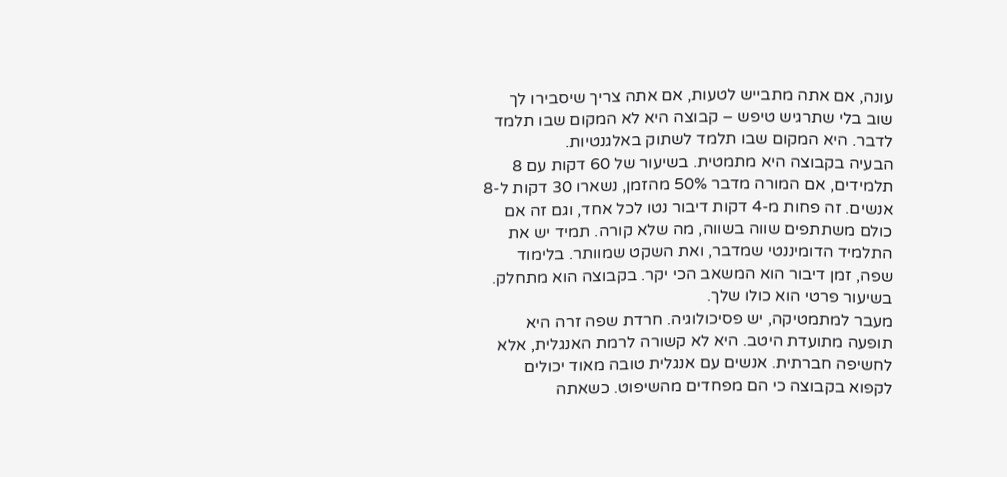עונה, אם אתה מתבייש לטעות, אם אתה צריך שיסבירו לך שוב בלי שתרגיש טיפש – קבוצה היא לא המקום שבו תלמד לדבר. היא המקום שבו תלמד לשתוק באלגנטיות.
הבעיה בקבוצה היא מתמטית. בשיעור של 60 דקות עם 8 תלמידים, אם המורה מדבר 50% מהזמן, נשארו 30 דקות ל-8 אנשים. זה פחות מ-4 דקות דיבור נטו לכל אחד, וגם זה אם כולם משתתפים שווה בשווה, מה שלא קורה. תמיד יש את התלמיד הדומיננטי שמדבר, ואת השקט שמוותר. בלימוד שפה, זמן דיבור הוא המשאב הכי יקר. בקבוצה הוא מתחלק. בשיעור פרטי הוא כולו שלך.
מעבר למתמטיקה, יש פסיכולוגיה. חרדת שפה זרה היא תופעה מתועדת היטב. היא לא קשורה לרמת האנגלית, אלא לחשיפה חברתית. אנשים עם אנגלית טובה מאוד יכולים לקפוא בקבוצה כי הם מפחדים מהשיפוט. כשאתה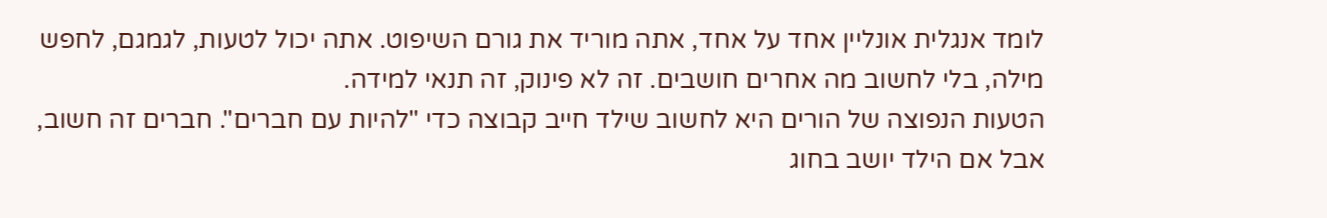לומד אנגלית אונליין אחד על אחד, אתה מוריד את גורם השיפוט. אתה יכול לטעות, לגמגם, לחפש מילה, בלי לחשוב מה אחרים חושבים. זה לא פינוק, זה תנאי למידה.
הטעות הנפוצה של הורים היא לחשוב שילד חייב קבוצה כדי "להיות עם חברים". חברים זה חשוב, אבל אם הילד יושב בחוג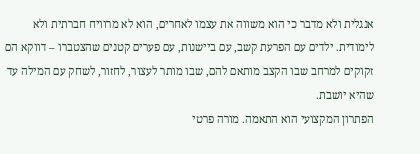אנגלית ולא מדבר כי הוא משווה את עצמו לאחרים, הוא לא מרוויח חברתית ולא לימודית. ילדים עם הפרעת קשב, עם ביישנות, עם פערים קטנים שהצטברו – דווקא הם זקוקים למרחב שבו הקצב מותאם להם, שבו מותר לעצור, לחזור, לשחק עם המילה עד שהיא יושבת.
הפתרון המקצועי הוא התאמה. מורה פרטי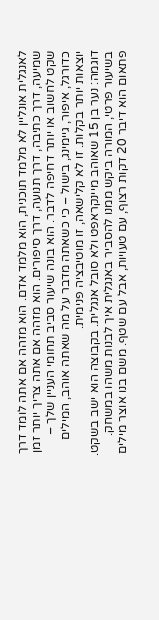לאנגלית אונליין לא מלמד תוכנית, הוא מלמד אדם. הוא מזהה אם אתה לומד דרך שמיעה, דרך כתיבה, דרך תנועה, דרך סיפורים. הוא מזהה אם אתה צריך יותר זמן שקט לחשוב או יותר דחיפה לדבר. הוא בונה שיעור סביב תחומי העניין שלך – כדורגל, איפור, גיימינג, בישול – כי כשאתה מדבר על מה שאתה אוהב, המילים יוצאות יותר בקלות. זו לא קלישאה, זו מוטיבציה פנימית.
דוגמה: נער בן 15 שאוהב מיינקראפט ולא סובל אנגלית. בקבוצה הוא ישב בשקט. בשיעור פרטי, המורה ביקש ממנו להסביר באנגלית איך לבנות משהו במשחק. פתאום הוא דיבר 20 דקות רצוף, עם טעויות, אבל עם שטף. משם בנו אוצר מילים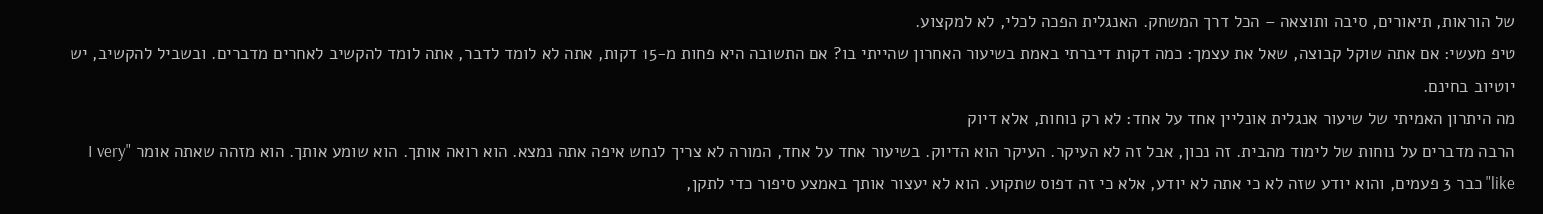של הוראות, תיאורים, סיבה ותוצאה – הכל דרך המשחק. האנגלית הפכה לכלי, לא למקצוע.
טיפ מעשי: אם אתה שוקל קבוצה, שאל את עצמך: כמה דקות דיברתי באמת בשיעור האחרון שהייתי בו? אם התשובה היא פחות מ-15 דקות, אתה לא לומד לדבר, אתה לומד להקשיב לאחרים מדברים. ובשביל להקשיב, יש יוטיוב בחינם.
מה היתרון האמיתי של שיעור אנגלית אונליין אחד על אחד: לא רק נוחות, אלא דיוק
הרבה מדברים על נוחות של לימוד מהבית. זה נכון, אבל זה לא העיקר. העיקר הוא הדיוק. בשיעור אחד על אחד, המורה לא צריך לנחש איפה אתה נמצא. הוא רואה אותך. הוא שומע אותך. הוא מזהה שאתה אומר "I very like" כבר 3 פעמים, והוא יודע שזה לא כי אתה לא יודע, אלא כי זה דפוס שתקוע. הוא לא יעצור אותך באמצע סיפור כדי לתקן,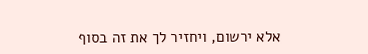אלא ירשום, ויחזיר לך את זה בסוף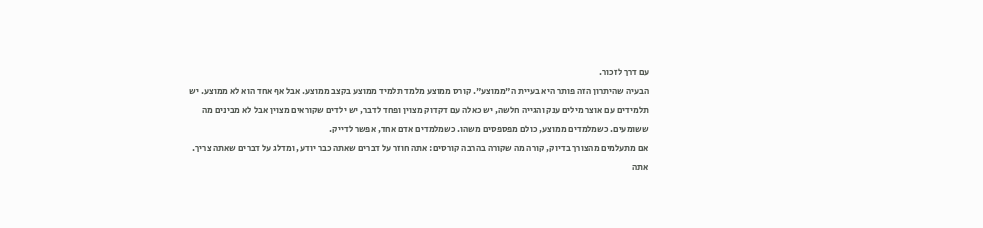עם דרך לזכור.
הבעיה שהיתרון הזה פותר היא בעיית ה"ממוצע". קורס ממוצע מלמד תלמיד ממוצע בקצב ממוצע. אבל אף אחד הוא לא ממוצע. יש תלמידים עם אוצר מילים ענק והגייה חלשה, יש כאלה עם דקדוק מצוין ופחד לדבר, יש ילדים שקוראים מצוין אבל לא מבינים מה ששומעים. כשמלמדים ממוצע, כולם מפספסים משהו. כשמלמדים אדם אחד, אפשר לדייק.
אם מתעלמים מהצורך בדיוק, קורה מה שקורה בהרבה קורסים: אתה חוזר על דברים שאתה כבר יודע, ומדלג על דברים שאתה צריך. אתה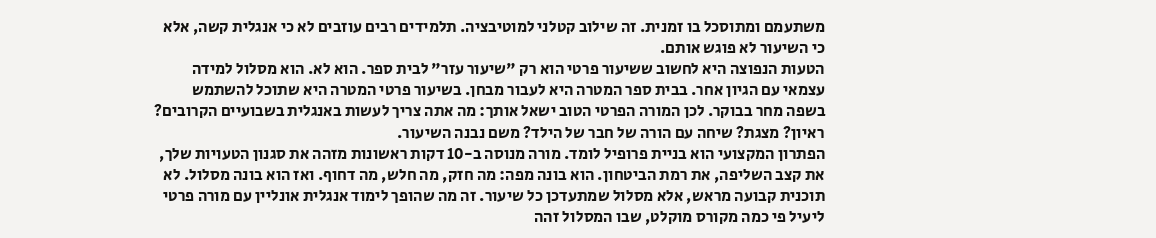משתעמם ומתוסכל בו זמנית. זה שילוב קטלני למוטיבציה. תלמידים רבים עוזבים לא כי אנגלית קשה, אלא כי השיעור לא פוגש אותם.
הטעות הנפוצה היא לחשוב ששיעור פרטי הוא רק "שיעור עזר" לבית ספר. הוא לא. הוא מסלול למידה עצמאי עם הגיון אחר. בבית ספר המטרה היא לעבור מבחן. בשיעור פרטי המטרה היא שתוכל להשתמש בשפה מחר בבוקר. לכן המורה הפרטי הטוב ישאל אותך: מה אתה צריך לעשות באנגלית בשבועיים הקרובים? ראיון? מצגת? שיחה עם הורה של חבר של הילד? משם נבנה השיעור.
הפתרון המקצועי הוא בניית פרופיל לומד. מורה מנוסה ב-10 דקות ראשונות מזהה את סגנון הטעויות שלך, את קצב השליפה, את רמת הביטחון. הוא בונה מפה: מה חזק, מה חלש, מה דחוף. ואז הוא בונה מסלול. לא תוכנית קבועה מראש, אלא מסלול שמתעדכן כל שיעור. זה מה שהופך לימוד אנגלית אונליין עם מורה פרטי ליעיל פי כמה מקורס מוקלט, שבו המסלול זהה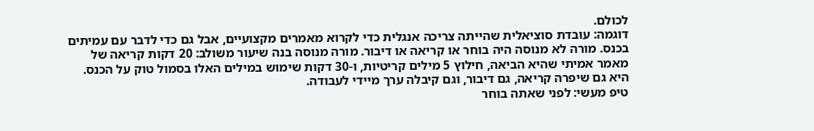לכולם.
דוגמה: עובדת סוציאלית שהייתה צריכה אנגלית כדי לקרוא מאמרים מקצועיים, אבל גם כדי לדבר עם עמיתים בכנס. מורה לא מנוסה היה בוחר או קריאה או דיבור. מורה מנוסה בנה שיעור משולב: 20 דקות קריאה של מאמר אמיתי שהיא הביאה, חילוץ 5 מילים קריטיות, ו-30 דקות שימוש במילים האלו בסמול טוק על הכנס. היא גם שיפרה קריאה, גם דיבור, וגם קיבלה ערך מיידי לעבודה.
טיפ מעשי: לפני שאתה בוחר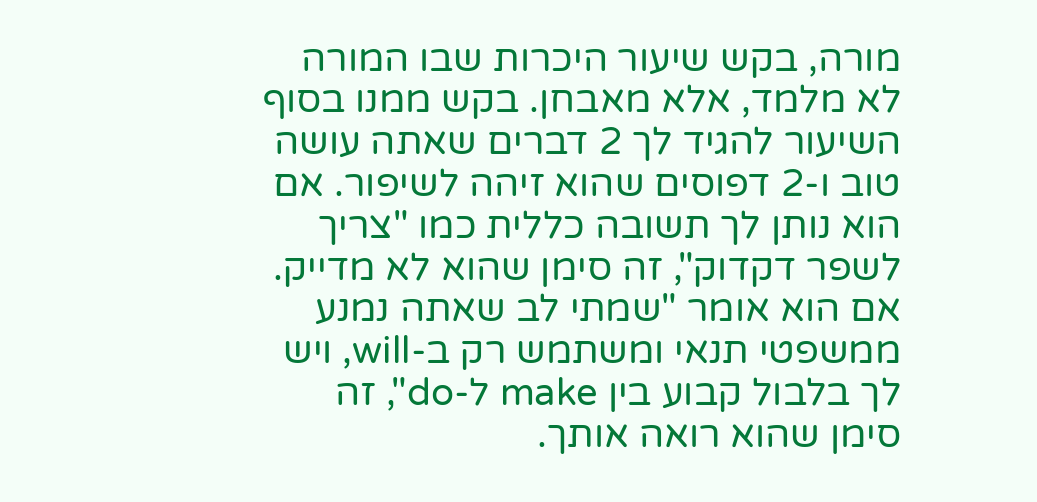מורה, בקש שיעור היכרות שבו המורה לא מלמד, אלא מאבחן. בקש ממנו בסוף השיעור להגיד לך 2 דברים שאתה עושה טוב ו-2 דפוסים שהוא זיהה לשיפור. אם הוא נותן לך תשובה כללית כמו "צריך לשפר דקדוק", זה סימן שהוא לא מדייק. אם הוא אומר "שמתי לב שאתה נמנע ממשפטי תנאי ומשתמש רק ב-will, ויש לך בלבול קבוע בין make ל-do", זה סימן שהוא רואה אותך.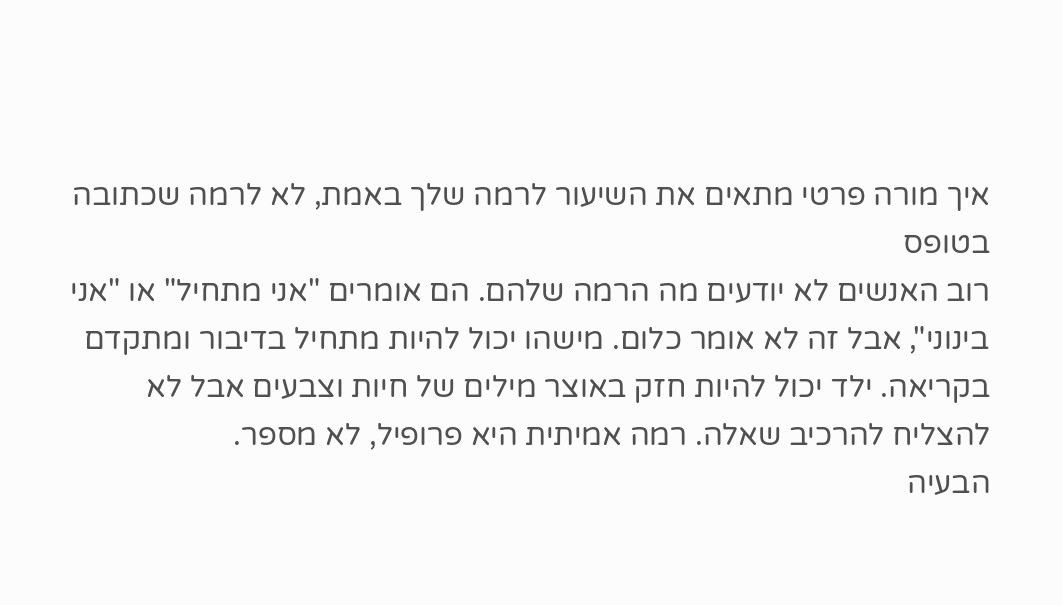איך מורה פרטי מתאים את השיעור לרמה שלך באמת, לא לרמה שכתובה בטופס
רוב האנשים לא יודעים מה הרמה שלהם. הם אומרים "אני מתחיל" או "אני בינוני", אבל זה לא אומר כלום. מישהו יכול להיות מתחיל בדיבור ומתקדם בקריאה. ילד יכול להיות חזק באוצר מילים של חיות וצבעים אבל לא להצליח להרכיב שאלה. רמה אמיתית היא פרופיל, לא מספר.
הבעיה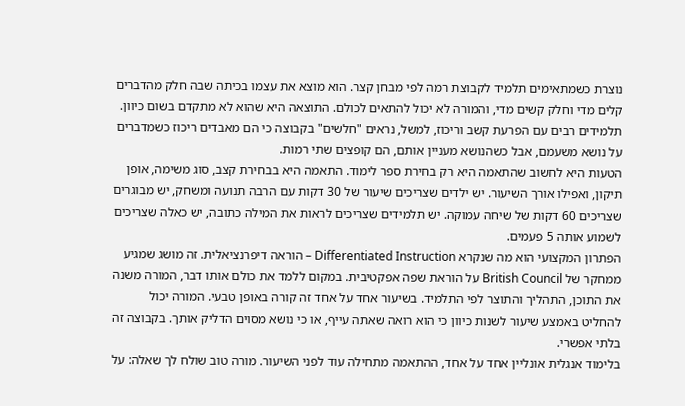נוצרת כשמתאימים תלמיד לקבוצת רמה לפי מבחן קצר. הוא מוצא את עצמו בכיתה שבה חלק מהדברים קלים מדי וחלק קשים מדי, והמורה לא יכול להתאים לכולם. התוצאה היא שהוא לא מתקדם בשום כיוון. תלמידים רבים עם הפרעת קשב וריכוז, למשל, נראים "חלשים" בקבוצה כי הם מאבדים ריכוז כשמדברים על נושא משעמם, אבל כשהנושא מעניין אותם, הם קופצים שתי רמות.
הטעות היא לחשוב שהתאמה היא רק בחירת ספר לימוד. התאמה היא בבחירת קצב, סוג משימה, אופן תיקון, ואפילו אורך השיעור. יש ילדים שצריכים שיעור של 30 דקות עם הרבה תנועה ומשחק, יש מבוגרים שצריכים 60 דקות של שיחה עמוקה. יש תלמידים שצריכים לראות את המילה כתובה, יש כאלה שצריכים לשמוע אותה 5 פעמים.
הפתרון המקצועי הוא מה שנקרא Differentiated Instruction – הוראה דיפרנציאלית. זה מושג שמגיע ממחקר של British Council על הוראת שפה אפקטיבית. במקום ללמד את כולם אותו דבר, המורה משנה את התוכן, התהליך והתוצר לפי התלמיד. בשיעור אחד על אחד זה קורה באופן טבעי. המורה יכול להחליט באמצע שיעור לשנות כיוון כי הוא רואה שאתה עייף, או כי נושא מסוים הדליק אותך. בקבוצה זה בלתי אפשרי.
בלימוד אנגלית אונליין אחד על אחד, ההתאמה מתחילה עוד לפני השיעור. מורה טוב שולח לך שאלה: על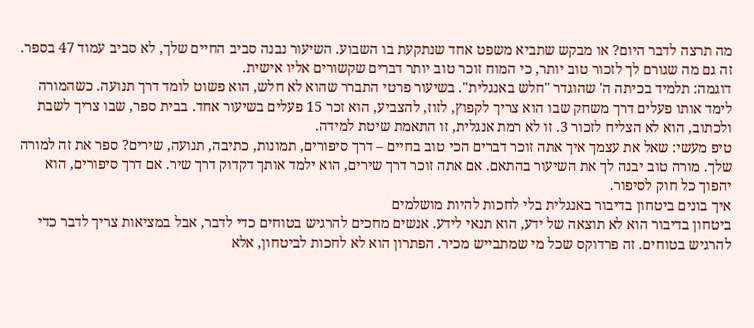מה תרצה לדבר היום? או מבקש שתביא משפט אחד שנתקעת בו השבוע. השיעור נבנה סביב החיים שלך, לא סביב עמוד 47 בספר. זה גם מה שגורם לך לזכור טוב יותר, כי המוח זוכר טוב יותר דברים שקשורים אליו אישית.
דוגמה: תלמיד בכיתה ה' שהוגדר "חלש באנגלית". בשיעור פרטי התברר שהוא לא חלש, הוא פשוט לומד דרך תנועה. כשהמורה לימד אותו פעלים דרך משחק שבו הוא צריך לקפוץ, לזוז, להצביע, הוא זכר 15 פעלים בשיעור אחד. בבית ספר, שבו צריך לשבת ולכתוב, הוא לא הצליח לזכור 3. זו לא רמת אנגלית, זו התאמת שיטת למידה.
טיפ מעשי: שאל את עצמך איך אתה זוכר דברים הכי טוב בחיים – דרך סיפורים, תמונות, כתיבה, תנועה, שירים? ספר את זה למורה שלך. מורה טוב יבנה לך את השיעור בהתאם. אם אתה זוכר דרך שירים, הוא ילמד אותך דקדוק דרך שיר. אם דרך סיפורים, הוא יהפוך כל חוק לסיפור.
איך בונים ביטחון בדיבור באנגלית בלי לחכות להיות מושלמים
ביטחון בדיבור הוא לא תוצאה של ידע, הוא תנאי לידע. אנשים מחכים להרגיש בטוחים כדי לדבר, אבל במציאות צריך לדבר כדי להרגיש בטוחים. זה פרדוקס שכל מי שמתבייש מכיר. הפתרון הוא לא לחכות לביטחון, אלא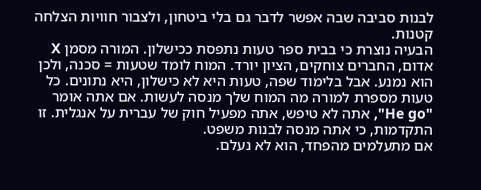לבנות סביבה שבה אפשר לדבר גם בלי ביטחון, ולצבור חוויות הצלחה קטנות.
הבעיה נוצרת כי בבית ספר טעות נתפסת ככישלון. המורה מסמן X אדום, החברים צוחקים, הציון יורד. המוח לומד שטעות = סכנה, ולכן הוא נמנע. אבל בלימוד שפה, טעות היא לא כישלון, היא נתונים. כל טעות מספרת למורה מה המוח שלך מנסה לעשות. אם אתה אומר "He go", אתה לא טיפש, אתה מפעיל חוק של עברית על אנגלית. זו התקדמות, כי אתה מנסה לבנות משפט.
אם מתעלמים מהפחד, הוא לא נעלם.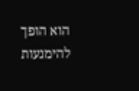הוא הופך להימנעות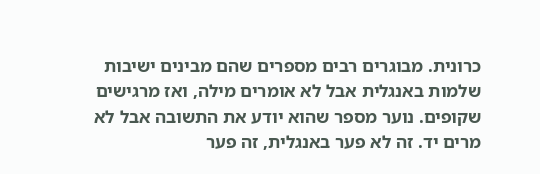כרונית. מבוגרים רבים מספרים שהם מבינים ישיבות שלמות באנגלית אבל לא אומרים מילה, ואז מרגישים שקופים. נוער מספר שהוא יודע את התשובה אבל לא מרים יד. זה לא פער באנגלית, זה פער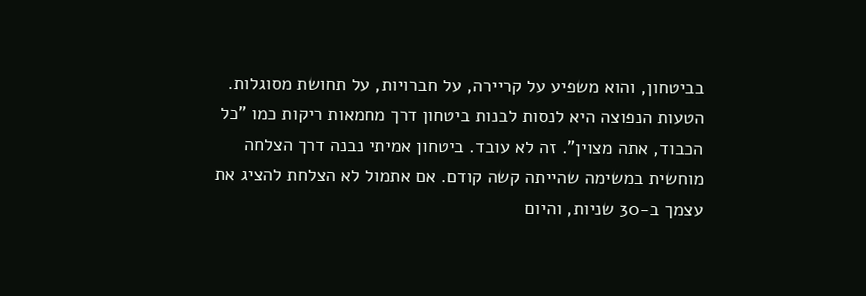בביטחון, והוא משפיע על קריירה, על חברויות, על תחושת מסוגלות.
הטעות הנפוצה היא לנסות לבנות ביטחון דרך מחמאות ריקות כמו "כל הכבוד, אתה מצוין". זה לא עובד. ביטחון אמיתי נבנה דרך הצלחה מוחשית במשימה שהייתה קשה קודם. אם אתמול לא הצלחת להציג את עצמך ב-30 שניות, והיום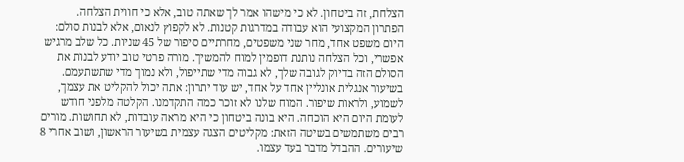הצלחת, זה ביטחון. לא כי מישהו אמר לך שאתה טוב, אלא כי חווית הצלחה.
הפתרון המקצועי הוא עבודה במדרגות קטנות. לא לקפוץ לנאום, אלא לבנות סולם: היום משפט אחד, מחר שני משפטים, מחרתיים סיפור של 45 שניות. כל שלב מרגיש אפשרי, וכל הצלחה נותנת דופמין למוח להמשיך. מורה פרטי טוב יודע לבנות את הסולם הזה בדיוק לגובה שלך, לא גבוה מדי שתייפול, ולא נמוך מדי שתשתעמם.
בשיעור אנגלית אונליין אחד על אחד, יש עוד יתרון: אתה יכול להקליט את עצמך, לשמוע, ולראות שיפור. המוח שלנו לא זוכר כמה התקדמנו. הקלטה מלפני חודש לעומת היום היא הוכחה. היא בונה ביטחון כי היא מראה עובדות, לא תחושות. מורים רבים משתמשים בשיטה הזאת: מקליטים הצגה עצמית בשיעור הראשון, ושוב אחרי 8 שיעורים. ההבדל מדבר בעד עצמו.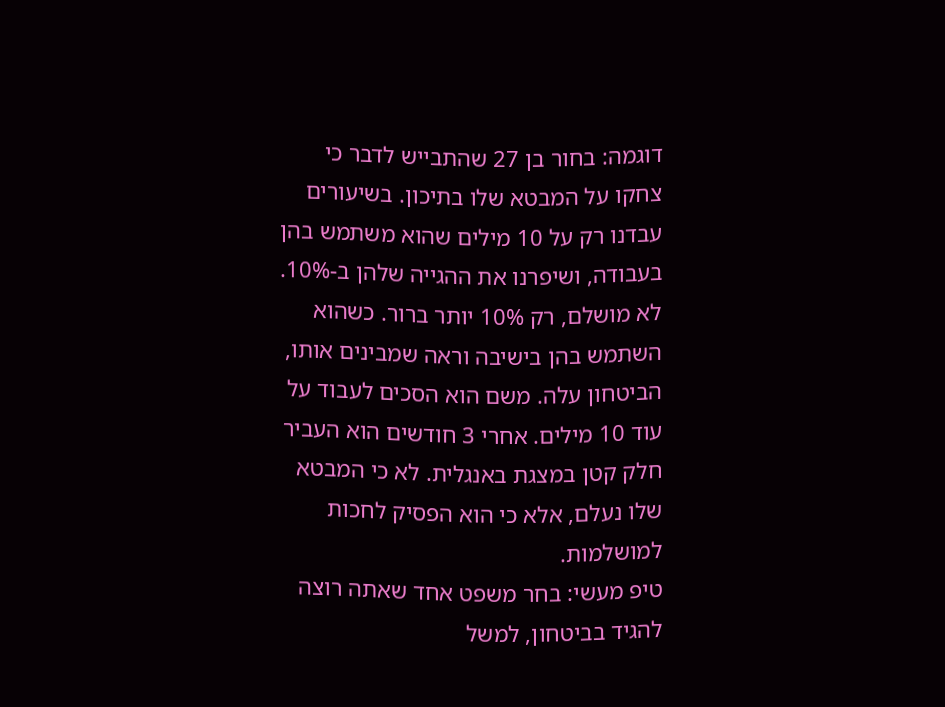דוגמה: בחור בן 27 שהתבייש לדבר כי צחקו על המבטא שלו בתיכון. בשיעורים עבדנו רק על 10 מילים שהוא משתמש בהן בעבודה, ושיפרנו את ההגייה שלהן ב-10%. לא מושלם, רק 10% יותר ברור. כשהוא השתמש בהן בישיבה וראה שמבינים אותו, הביטחון עלה. משם הוא הסכים לעבוד על עוד 10 מילים. אחרי 3 חודשים הוא העביר חלק קטן במצגת באנגלית. לא כי המבטא שלו נעלם, אלא כי הוא הפסיק לחכות למושלמות.
טיפ מעשי: בחר משפט אחד שאתה רוצה להגיד בביטחון, למשל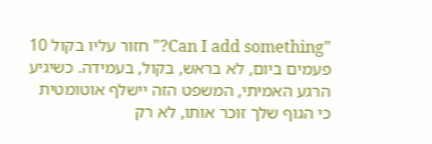"Can I add something?" חזור עליו בקול 10 פעמים ביום, לא בראש, בקול, בעמידה. כשיגיע הרגע האמיתי, המשפט הזה יישלף אוטומטית כי הגוף שלך זוכר אותו, לא רק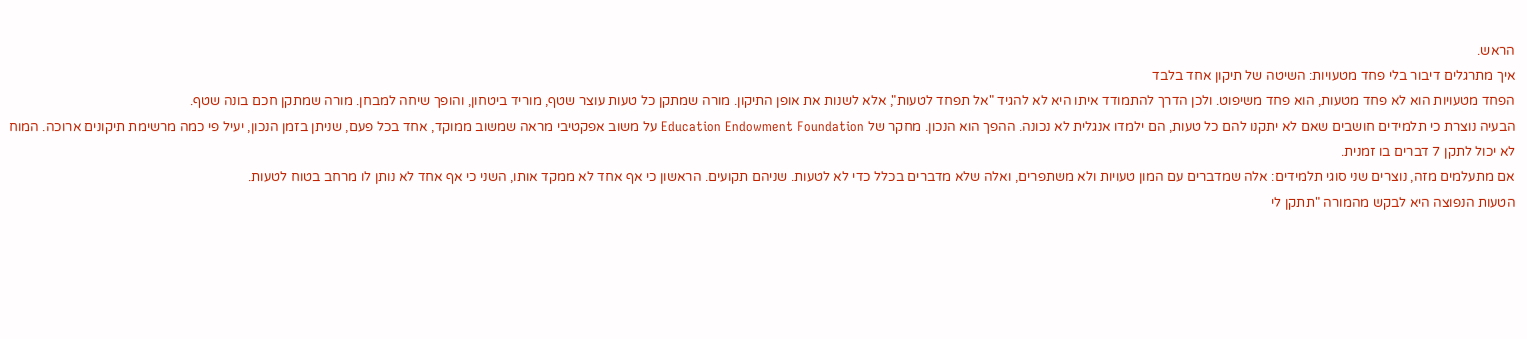הראש.
איך מתרגלים דיבור בלי פחד מטעויות: השיטה של תיקון אחד בלבד
הפחד מטעויות הוא לא פחד מטעות, הוא פחד משיפוט. ולכן הדרך להתמודד איתו היא לא להגיד "אל תפחד לטעות", אלא לשנות את אופן התיקון. מורה שמתקן כל טעות עוצר שטף, מוריד ביטחון, והופך שיחה למבחן. מורה שמתקן חכם בונה שטף.
הבעיה נוצרת כי תלמידים חושבים שאם לא יתקנו להם כל טעות, הם ילמדו אנגלית לא נכונה. ההפך הוא הנכון. מחקר של Education Endowment Foundation על משוב אפקטיבי מראה שמשוב ממוקד, אחד בכל פעם, שניתן בזמן הנכון, יעיל פי כמה מרשימת תיקונים ארוכה. המוח לא יכול לתקן 7 דברים בו זמנית.
אם מתעלמים מזה, נוצרים שני סוגי תלמידים: אלה שמדברים עם המון טעויות ולא משתפרים, ואלה שלא מדברים בכלל כדי לא לטעות. שניהם תקועים. הראשון כי אף אחד לא ממקד אותו, השני כי אף אחד לא נותן לו מרחב בטוח לטעות.
הטעות הנפוצה היא לבקש מהמורה "תתקן לי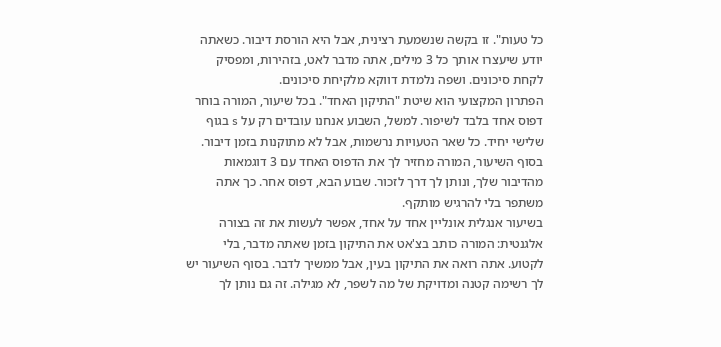כל טעות". זו בקשה שנשמעת רצינית, אבל היא הורסת דיבור. כשאתה יודע שיעצרו אותך כל 3 מילים, אתה מדבר לאט, בזהירות, ומפסיק לקחת סיכונים. ושפה נלמדת דווקא מלקיחת סיכונים.
הפתרון המקצועי הוא שיטת "התיקון האחד". בכל שיעור, המורה בוחר דפוס אחד בלבד לשיפור. למשל, השבוע אנחנו עובדים רק על s בגוף שלישי יחיד. כל שאר הטעויות נרשמות, אבל לא מתוקנות בזמן דיבור. בסוף השיעור, המורה מחזיר לך את הדפוס האחד עם 3 דוגמאות מהדיבור שלך, ונותן לך דרך לזכור. שבוע הבא, דפוס אחר. כך אתה משתפר בלי להרגיש מותקף.
בשיעור אנגלית אונליין אחד על אחד, אפשר לעשות את זה בצורה אלגנטית: המורה כותב בצ'אט את התיקון בזמן שאתה מדבר, בלי לקטוע. אתה רואה את התיקון בעין, אבל ממשיך לדבר. בסוף השיעור יש לך רשימה קטנה ומדויקת של מה לשפר, לא מגילה. זה גם נותן לך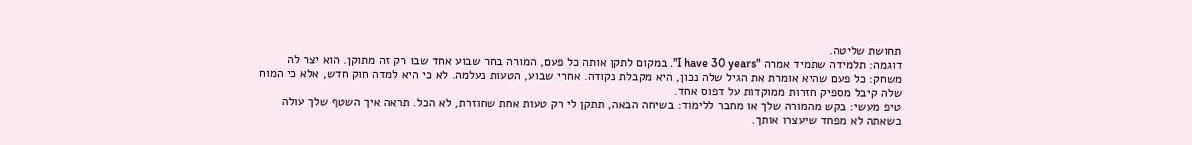תחושת שליטה.
דוגמה: תלמידה שתמיד אמרה "I have 30 years". במקום לתקן אותה כל פעם, המורה בחר שבוע אחד שבו רק זה מתוקן. הוא יצר לה משחק: כל פעם שהיא אומרת את הגיל שלה נכון, היא מקבלת נקודה. אחרי שבוע, הטעות נעלמה. לא כי היא למדה חוק חדש, אלא כי המוח שלה קיבל מספיק חזרות ממוקדות על דפוס אחד.
טיפ מעשי: בקש מהמורה שלך או מחבר ללימוד: בשיחה הבאה, תתקן לי רק טעות אחת שחוזרת, לא הכל. תראה איך השטף שלך עולה כשאתה לא מפחד שיעצרו אותך.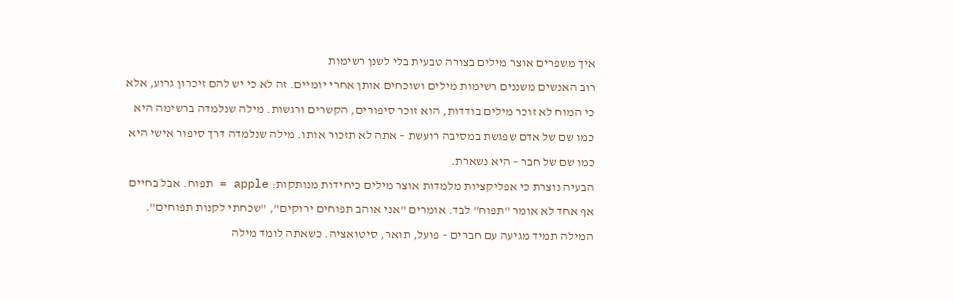איך משפרים אוצר מילים בצורה טבעית בלי לשנן רשימות
רוב האנשים משננים רשימות מילים ושוכחים אותן אחרי יומיים. זה לא כי יש להם זיכרון גרוע, אלא כי המוח לא זוכר מילים בודדות, הוא זוכר סיפורים, הקשרים ורגשות. מילה שנלמדה ברשימה היא כמו שם של אדם שפגשת במסיבה רועשת – אתה לא תזכור אותו. מילה שנלמדה דרך סיפור אישי היא כמו שם של חבר – היא נשארת.
הבעיה נוצרת כי אפליקציות מלמדות אוצר מילים כיחידות מנותקות: apple = תפוח. אבל בחיים אף אחד לא אומר "תפוח" לבד. אומרים "אני אוהב תפוחים ירוקים", "שכחתי לקנות תפוחים". המילה תמיד מגיעה עם חברים – פועל, תואר, סיטואציה. כשאתה לומד מילה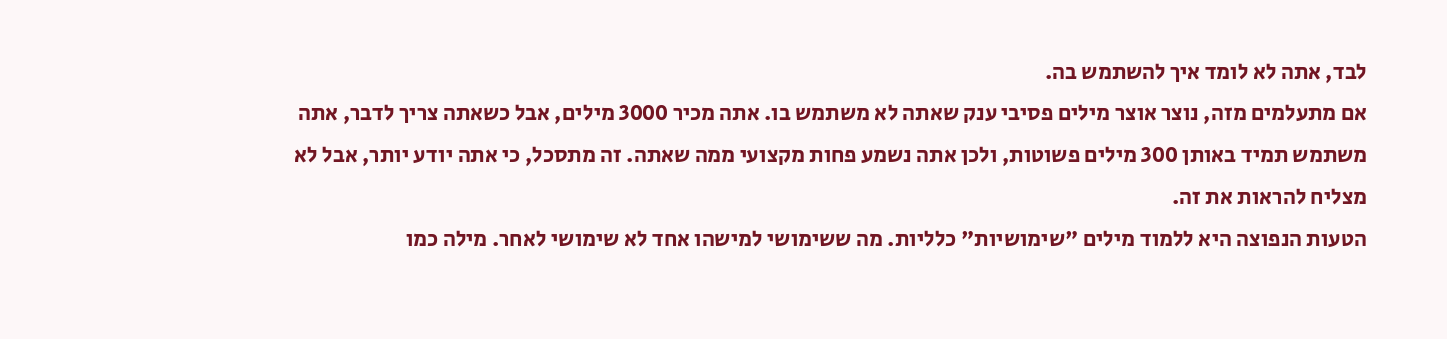לבד, אתה לא לומד איך להשתמש בה.
אם מתעלמים מזה, נוצר אוצר מילים פסיבי ענק שאתה לא משתמש בו. אתה מכיר 3000 מילים, אבל כשאתה צריך לדבר, אתה משתמש תמיד באותן 300 מילים פשוטות, ולכן אתה נשמע פחות מקצועי ממה שאתה. זה מתסכל, כי אתה יודע יותר, אבל לא מצליח להראות את זה.
הטעות הנפוצה היא ללמוד מילים "שימושיות" כלליות. מה ששימושי למישהו אחד לא שימושי לאחר. מילה כמו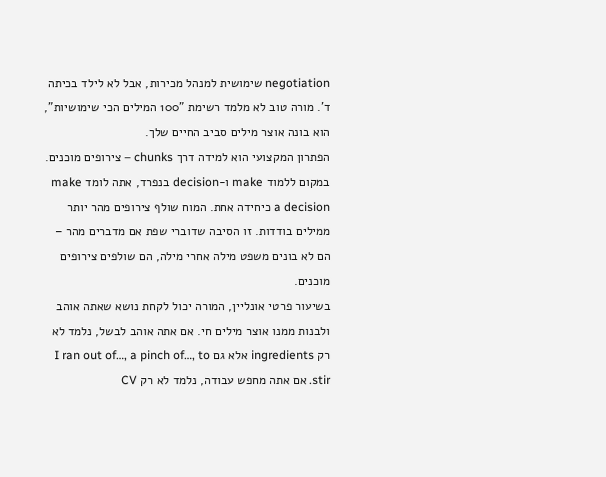negotiation שימושית למנהל מכירות, אבל לא לילד בכיתה ד'. מורה טוב לא מלמד רשימת "100 המילים הכי שימושיות", הוא בונה אוצר מילים סביב החיים שלך.
הפתרון המקצועי הוא למידה דרך chunks – צירופים מוכנים. במקום ללמוד make ו-decision בנפרד, אתה לומד make a decision כיחידה אחת. המוח שולף צירופים מהר יותר ממילים בודדות. זו הסיבה שדוברי שפת אם מדברים מהר – הם לא בונים משפט מילה אחרי מילה, הם שולפים צירופים מוכנים.
בשיעור פרטי אונליין, המורה יכול לקחת נושא שאתה אוהב ולבנות ממנו אוצר מילים חי. אם אתה אוהב לבשל, נלמד לא רק ingredients אלא גם I ran out of…, a pinch of…, to stir. אם אתה מחפש עבודה, נלמד לא רק CV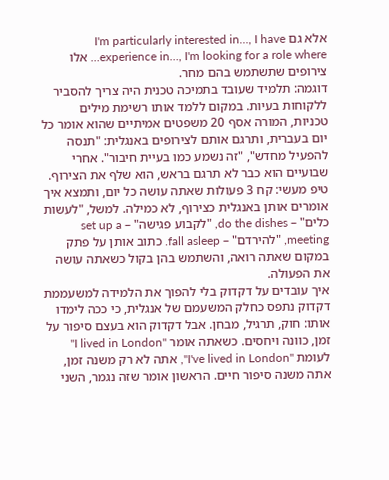אלא גם I'm particularly interested in…, I have experience in…, I'm looking for a role where… אלו צירופים שתשתמש בהם מחר.
דוגמה: תלמיד שעובד בתמיכה טכנית היה צריך להסביר ללקוחות בעיות. במקום ללמד אותו רשימת מילים טכניות, המורה אסף 20 משפטים אמיתיים שהוא אומר כל יום בעברית, ותרגם אותם לצירופים באנגלית: "תנסה להפעיל מחדש", "זה נשמע כמו בעיית חיבור". אחרי שבועיים הוא כבר לא תרגם בראש, הוא שלף את הצירוף.
טיפ מעשי: קח 3 פעולות שאתה עושה כל יום, ותמצא איך אומרים אותן באנגלית כצירוף, לא כמילה. למשל, "לעשות כלים" – do the dishes, "לקבוע פגישה" – set up a meeting, "להירדם" – fall asleep. כתוב אותן על פתק במקום שאתה רואה, והשתמש בהן בקול כשאתה עושה את הפעולה.
איך עובדים על דקדוק בלי להפוך את הלמידה למשעממת
דקדוק נתפס כחלק המשעמם של אנגלית, כי ככה לימדו אותו: חוק, תרגיל, מבחן. אבל דקדוק הוא בעצם סיפור על זמן, כוונה ויחסים. כשאתה אומר "I lived in London" לעומת "I've lived in London", אתה לא רק משנה זמן, אתה משנה סיפור חיים. הראשון אומר שזה נגמר, השני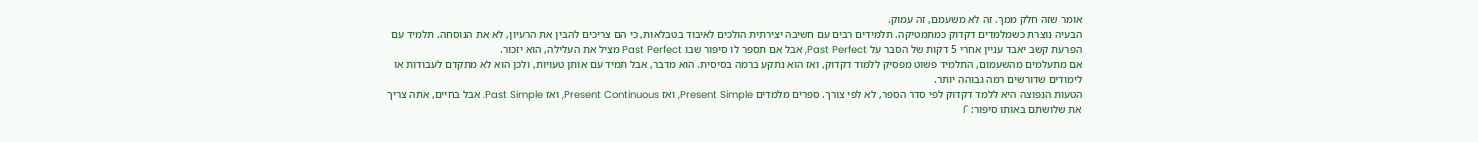אומר שזה חלק ממך. זה לא משעמם, זה עמוק.
הבעיה נוצרת כשמלמדים דקדוק כמתמטיקה. תלמידים רבים עם חשיבה יצירתית הולכים לאיבוד בטבלאות, כי הם צריכים להבין את הרעיון, לא את הנוסחה. תלמיד עם הפרעת קשב יאבד עניין אחרי 5 דקות של הסבר על Past Perfect, אבל אם תספר לו סיפור שבו Past Perfect מציל את העלילה, הוא יזכור.
אם מתעלמים מהשעמום, התלמיד פשוט מפסיק ללמוד דקדוק, ואז הוא נתקע ברמה בסיסית. הוא מדבר, אבל תמיד עם אותן טעויות, ולכן הוא לא מתקדם לעבודות או לימודים שדורשים רמה גבוהה יותר.
הטעות הנפוצה היא ללמד דקדוק לפי סדר הספר, לא לפי צורך. ספרים מלמדים Present Simple, ואז Present Continuous, ואז Past Simple. אבל בחיים, אתה צריך את שלושתם באותו סיפור: "I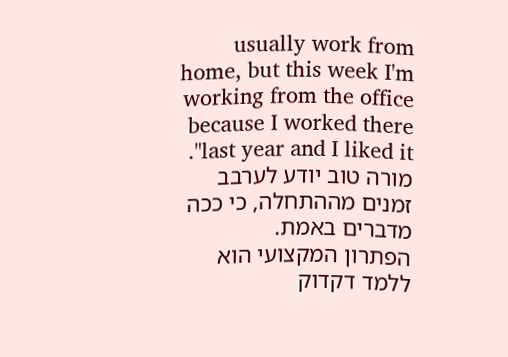usually work from home, but this week I'm working from the office because I worked there last year and I liked it". מורה טוב יודע לערבב זמנים מההתחלה, כי ככה מדברים באמת.
הפתרון המקצועי הוא ללמד דקדוק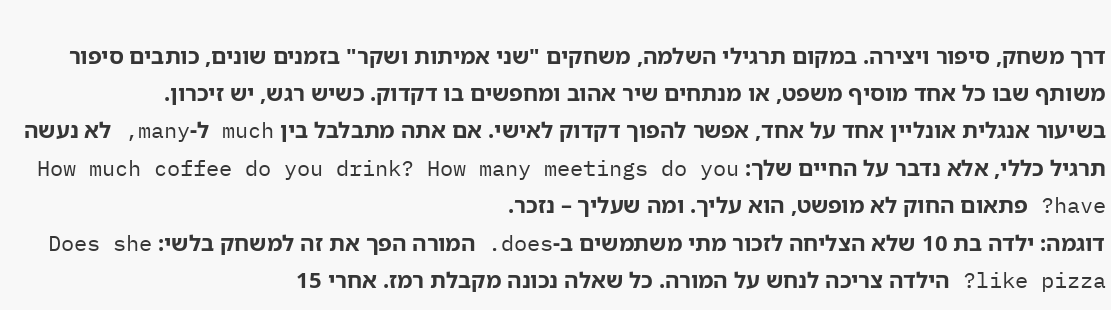דרך משחק, סיפור ויצירה. במקום תרגילי השלמה, משחקים "שני אמיתות ושקר" בזמנים שונים, כותבים סיפור משותף שבו כל אחד מוסיף משפט, או מנתחים שיר אהוב ומחפשים בו דקדוק. כשיש רגש, יש זיכרון.
בשיעור אנגלית אונליין אחד על אחד, אפשר להפוך דקדוק לאישי. אם אתה מתבלבל בין much ל-many, לא נעשה תרגיל כללי, אלא נדבר על החיים שלך: How much coffee do you drink? How many meetings do you have? פתאום החוק לא מופשט, הוא עליך. ומה שעליך – נזכר.
דוגמה: ילדה בת 10 שלא הצליחה לזכור מתי משתמשים ב-does. המורה הפך את זה למשחק בלשי: Does she like pizza? הילדה צריכה לנחש על המורה. כל שאלה נכונה מקבלת רמז. אחרי 15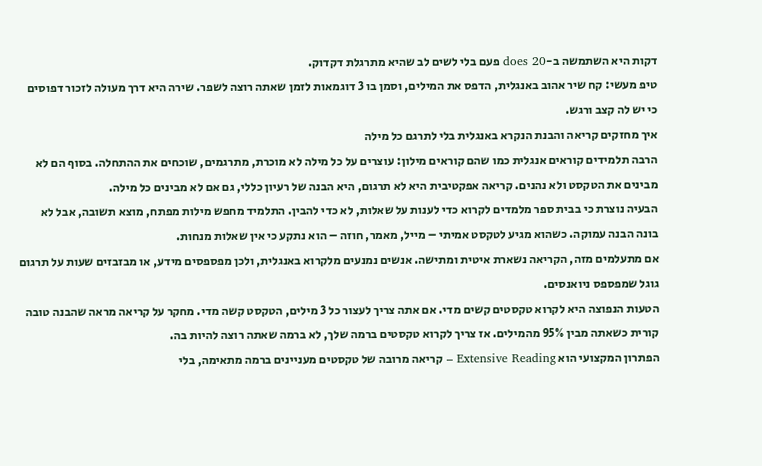דקות היא השתמשה ב-does 20 פעם בלי לשים לב שהיא מתרגלת דקדוק.
טיפ מעשי: קח שיר אהוב באנגלית, הדפס את המילים, וסמן בו 3 דוגמאות לזמן שאתה רוצה לשפר. שירה היא דרך מעולה לזכור דפוסים כי יש לה קצב ורגש.
איך מחזקים קריאה והבנת הנקרא באנגלית בלי לתרגם כל מילה
הרבה תלמידים קוראים אנגלית כמו שהם קוראים מילון: עוצרים על כל מילה לא מוכרת, מתרגמים, שוכחים את ההתחלה. בסוף הם לא מבינים את הטקסט ולא נהנים. קריאה אפקטיבית היא לא תרגום, היא הבנה של רעיון כללי, גם אם לא מבינים כל מילה.
הבעיה נוצרת כי בבית ספר מלמדים לקרוא כדי לענות על שאלות, לא כדי להבין. התלמיד מחפש מילות מפתח, מוצא תשובה, אבל לא בונה הבנה עמוקה. כשהוא מגיע לטקסט אמיתי – מייל, מאמר, חוזה – הוא נתקע כי אין שאלות מנחות.
אם מתעלמים מזה, הקריאה נשארת איטית ומתישה. אנשים נמנעים מלקרוא באנגלית, ולכן מפספסים מידע, או מבזבזים שעות על תרגום גוגל שמפספס ניואנסים.
הטעות הנפוצה היא לקרוא טקסטים קשים מדי. אם אתה צריך לעצור כל 3 מילים, הטקסט קשה מדי. מחקר על קריאה מראה שהבנה טובה קורית כשאתה מבין 95% מהמילים. אז צריך לקרוא טקסטים ברמה שלך, לא ברמה שאתה רוצה להיות בה.
הפתרון המקצועי הוא Extensive Reading – קריאה מרובה של טקסטים מעניינים ברמה מתאימה, בלי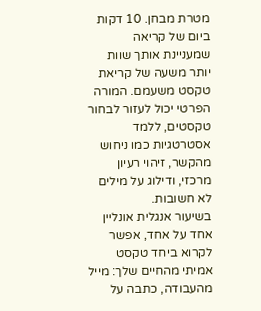מטרת מבחן. 10 דקות ביום של קריאה שמעניינת אותך שוות יותר משעה של קריאת טקסט משעמם. המורה הפרטי יכול לעזור לבחור טקסטים, ללמד אסטרטגיות כמו ניחוש מהקשר, זיהוי רעיון מרכזי, ודילוג על מילים לא חשובות.
בשיעור אנגלית אונליין אחד על אחד, אפשר לקרוא ביחד טקסט אמיתי מהחיים שלך: מייל מהעבודה, כתבה על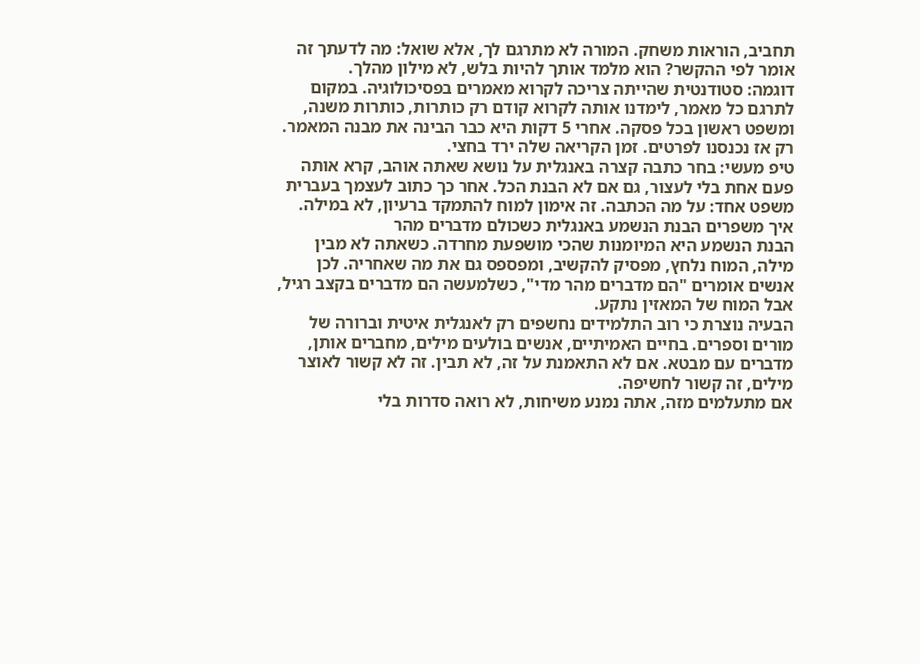תחביב, הוראות משחק. המורה לא מתרגם לך, אלא שואל: מה לדעתך זה אומר לפי ההקשר? הוא מלמד אותך להיות בלש, לא מילון מהלך.
דוגמה: סטודנטית שהייתה צריכה לקרוא מאמרים בפסיכולוגיה. במקום לתרגם כל מאמר, לימדנו אותה לקרוא קודם רק כותרות, כותרות משנה, ומשפט ראשון בכל פסקה. אחרי 5 דקות היא כבר הבינה את מבנה המאמר. רק אז נכנסנו לפרטים. זמן הקריאה שלה ירד בחצי.
טיפ מעשי: בחר כתבה קצרה באנגלית על נושא שאתה אוהב, קרא אותה פעם אחת בלי לעצור, גם אם לא הבנת הכל. אחר כך כתוב לעצמך בעברית משפט אחד: על מה הכתבה. זה אימון למוח להתמקד ברעיון, לא במילה.
איך משפרים הבנת הנשמע באנגלית כשכולם מדברים מהר
הבנת הנשמע היא המיומנות שהכי מושפעת מחרדה. כשאתה לא מבין מילה, המוח נלחץ, מפסיק להקשיב, ומפספס גם את מה שאחריה. לכן אנשים אומרים "הם מדברים מהר מדי", כשלמעשה הם מדברים בקצב רגיל, אבל המוח של המאזין נתקע.
הבעיה נוצרת כי רוב התלמידים נחשפים רק לאנגלית איטית וברורה של מורים וספרים. בחיים האמיתיים, אנשים בולעים מילים, מחברים אותן, מדברים עם מבטא. אם לא התאמנת על זה, לא תבין. זה לא קשור לאוצר מילים, זה קשור לחשיפה.
אם מתעלמים מזה, אתה נמנע משיחות, לא רואה סדרות בלי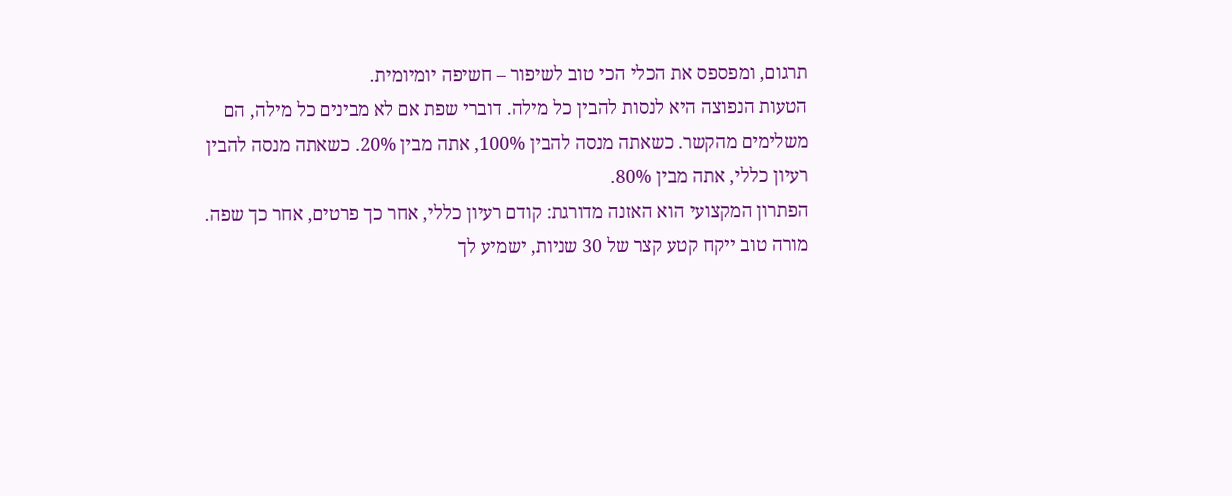תרגום, ומפספס את הכלי הכי טוב לשיפור – חשיפה יומיומית.
הטעות הנפוצה היא לנסות להבין כל מילה. דוברי שפת אם לא מבינים כל מילה, הם משלימים מהקשר. כשאתה מנסה להבין 100%, אתה מבין 20%. כשאתה מנסה להבין רעיון כללי, אתה מבין 80%.
הפתרון המקצועי הוא האזנה מדורגת: קודם רעיון כללי, אחר כך פרטים, אחר כך שפה. מורה טוב ייקח קטע קצר של 30 שניות, ישמיע לך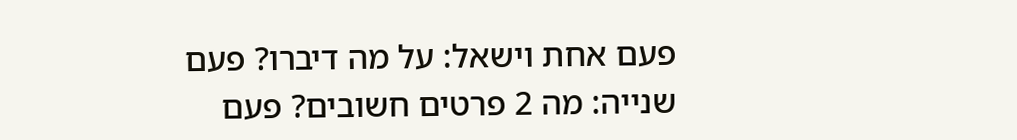פעם אחת וישאל: על מה דיברו? פעם שנייה: מה 2 פרטים חשובים? פעם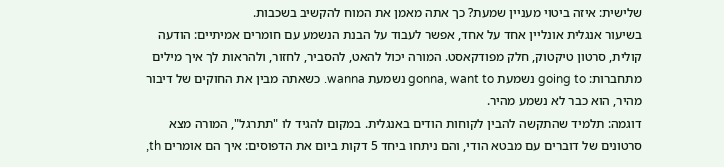שלישית: איזה ביטוי מעניין שמעת? כך אתה מאמן את המוח להקשיב בשכבות.
בשיעור אנגלית אונליין אחד על אחד, אפשר לעבוד על הבנת הנשמע עם חומרים אמיתיים: הודעה קולית, סרטון טיקטוק, חלק מפודקאסט. המורה יכול להאט, להסביר, לחזור, ולהראות לך איך מילים מתחברות: going to נשמעת gonna, want to נשמעת wanna. כשאתה מבין את החוקים של דיבור מהיר, הוא כבר לא נשמע מהיר.
דוגמה: תלמיד שהתקשה להבין לקוחות הודים באנגלית. במקום להגיד לו "תתרגל", המורה מצא סרטונים של דוברים עם מבטא הודי, והם ניתחו ביחד 5 דקות ביום את הדפוסים: איך הם אומרים th,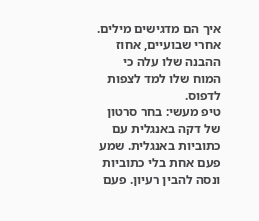איך הם מדגישים מילים. אחרי שבועיים, אחוז ההבנה שלו עלה כי המוח שלו למד לצפות לדפוס.
טיפ מעשי: בחר סרטון של דקה באנגלית עם כתוביות באנגלית. שמע פעם אחת בלי כתוביות ונסה להבין רעיון. פעם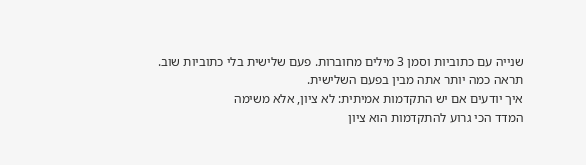שנייה עם כתוביות וסמן 3 מילים מחוברות. פעם שלישית בלי כתוביות שוב. תראה כמה יותר אתה מבין בפעם השלישית.
איך יודעים אם יש התקדמות אמיתית: לא ציון, אלא משימה
המדד הכי גרוע להתקדמות הוא ציון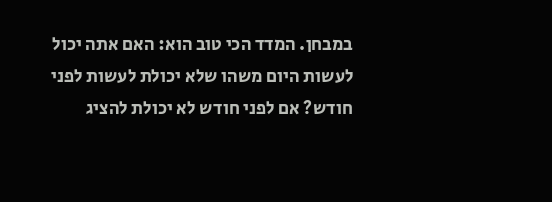במבחן. המדד הכי טוב הוא: האם אתה יכול לעשות היום משהו שלא יכולת לעשות לפני חודש? אם לפני חודש לא יכולת להציג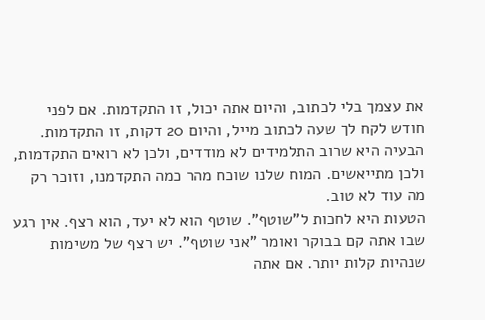את עצמך בלי לכתוב, והיום אתה יכול, זו התקדמות. אם לפני חודש לקח לך שעה לכתוב מייל, והיום 20 דקות, זו התקדמות.
הבעיה היא שרוב התלמידים לא מודדים, ולכן לא רואים התקדמות, ולכן מתייאשים. המוח שלנו שוכח מהר כמה התקדמנו, וזוכר רק מה עוד לא טוב.
הטעות היא לחכות ל"שוטף". שוטף הוא לא יעד, הוא רצף. אין רגע שבו אתה קם בבוקר ואומר "אני שוטף". יש רצף של משימות שנהיות קלות יותר. אם אתה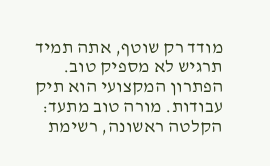מודד רק שוטף, אתה תמיד תרגיש לא מספיק טוב.
הפתרון המקצועי הוא תיק עבודות. מורה טוב מתעד: הקלטה ראשונה, רשימת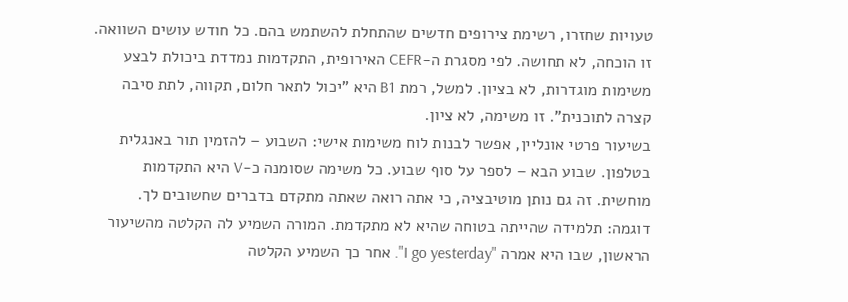טעויות שחזרו, רשימת צירופים חדשים שהתחלת להשתמש בהם. כל חודש עושים השוואה. זו הוכחה, לא תחושה. לפי מסגרת ה-CEFR האירופית, התקדמות נמדדת ביכולת לבצע משימות מוגדרות, לא בציון. למשל, רמת B1 היא "יכול לתאר חלום, תקווה, לתת סיבה קצרה לתוכנית". זו משימה, לא ציון.
בשיעור פרטי אונליין, אפשר לבנות לוח משימות אישי: השבוע – להזמין תור באנגלית בטלפון. שבוע הבא – לספר על סוף שבוע. כל משימה שסומנה כ-V היא התקדמות מוחשית. זה גם נותן מוטיבציה, כי אתה רואה שאתה מתקדם בדברים שחשובים לך.
דוגמה: תלמידה שהייתה בטוחה שהיא לא מתקדמת. המורה השמיע לה הקלטה מהשיעור הראשון, שבו היא אמרה "I go yesterday". אחר כך השמיע הקלטה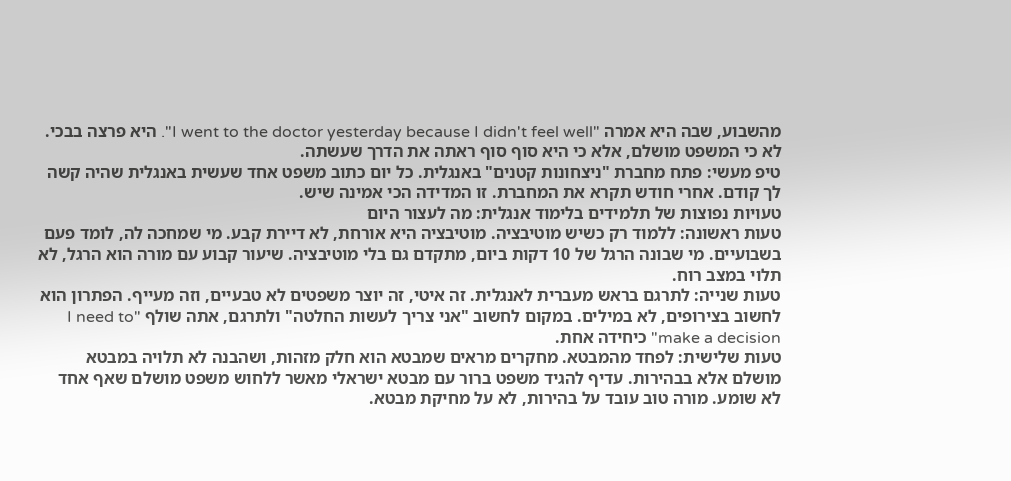מהשבוע, שבה היא אמרה "I went to the doctor yesterday because I didn't feel well". היא פרצה בבכי. לא כי המשפט מושלם, אלא כי היא סוף סוף ראתה את הדרך שעשתה.
טיפ מעשי: פתח מחברת "ניצחונות קטנים" באנגלית. כל יום כתוב משפט אחד שעשית באנגלית שהיה קשה לך קודם. אחרי חודש תקרא את המחברת. זו המדידה הכי אמינה שיש.
טעויות נפוצות של תלמידים בלימוד אנגלית: מה לעצור היום
טעות ראשונה: ללמוד רק כשיש מוטיבציה. מוטיבציה היא אורחת, לא דיירת קבע. מי שמחכה לה, לומד פעם בשבועיים. מי שבונה הרגל של 10 דקות ביום, מתקדם גם בלי מוטיבציה. שיעור קבוע עם מורה הוא הרגל, לא תלוי במצב רוח.
טעות שנייה: לתרגם בראש מעברית לאנגלית. זה איטי, זה יוצר משפטים לא טבעיים, וזה מעייף. הפתרון הוא לחשוב בצירופים, לא במילים. במקום לחשוב "אני צריך לעשות החלטה" ולתרגם, אתה שולף "I need to make a decision" כיחידה אחת.
טעות שלישית: לפחד מהמבטא. מחקרים מראים שמבטא הוא חלק מזהות, ושהבנה לא תלויה במבטא מושלם אלא בבהירות. עדיף להגיד משפט ברור עם מבטא ישראלי מאשר ללחוש משפט מושלם שאף אחד לא שומע. מורה טוב עובד על בהירות, לא על מחיקת מבטא.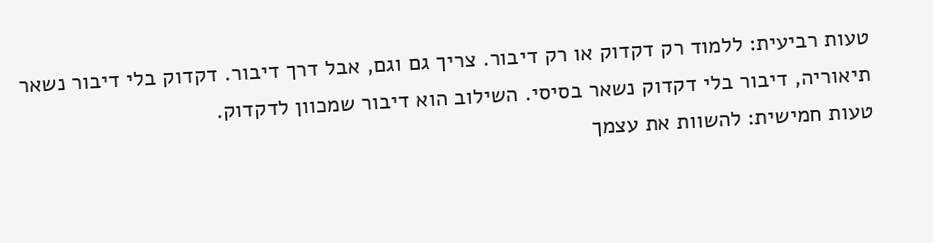טעות רביעית: ללמוד רק דקדוק או רק דיבור. צריך גם וגם, אבל דרך דיבור. דקדוק בלי דיבור נשאר תיאוריה, דיבור בלי דקדוק נשאר בסיסי. השילוב הוא דיבור שמכוון לדקדוק.
טעות חמישית: להשוות את עצמך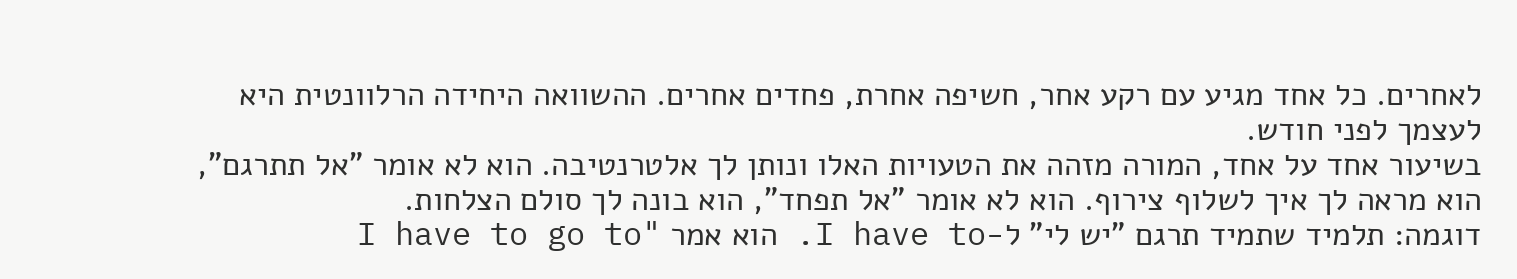לאחרים. כל אחד מגיע עם רקע אחר, חשיפה אחרת, פחדים אחרים. ההשוואה היחידה הרלוונטית היא לעצמך לפני חודש.
בשיעור אחד על אחד, המורה מזהה את הטעויות האלו ונותן לך אלטרנטיבה. הוא לא אומר "אל תתרגם", הוא מראה לך איך לשלוף צירוף. הוא לא אומר "אל תפחד", הוא בונה לך סולם הצלחות.
דוגמה: תלמיד שתמיד תרגם "יש לי" ל-I have to. הוא אמר "I have to go to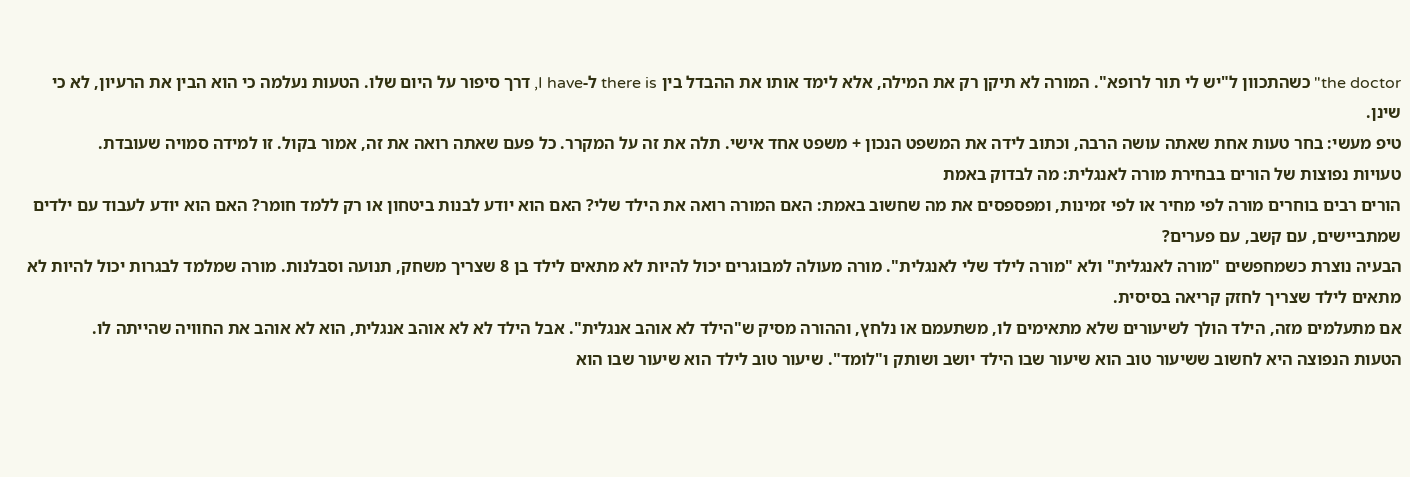the doctor" כשהתכוון ל"יש לי תור לרופא". המורה לא תיקן רק את המילה, אלא לימד אותו את ההבדל בין there is ל-I have, דרך סיפור על היום שלו. הטעות נעלמה כי הוא הבין את הרעיון, לא כי שינן.
טיפ מעשי: בחר טעות אחת שאתה עושה הרבה, וכתוב לידה את המשפט הנכון + משפט אחד אישי. תלה את זה על המקרר. כל פעם שאתה רואה את זה, אמור בקול. זו למידה סמויה שעובדת.
טעויות נפוצות של הורים בבחירת מורה לאנגלית: מה לבדוק באמת
הורים רבים בוחרים מורה לפי מחיר או לפי זמינות, ומפספסים את מה שחשוב באמת: האם המורה רואה את הילד שלי? האם הוא יודע לבנות ביטחון או רק ללמד חומר? האם הוא יודע לעבוד עם ילדים שמתביישים, עם קשב, עם פערים?
הבעיה נוצרת כשמחפשים "מורה לאנגלית" ולא "מורה לילד שלי לאנגלית". מורה מעולה למבוגרים יכול להיות לא מתאים לילד בן 8 שצריך משחק, תנועה וסבלנות. מורה שמלמד לבגרות יכול להיות לא מתאים לילד שצריך לחזק קריאה בסיסית.
אם מתעלמים מזה, הילד הולך לשיעורים שלא מתאימים לו, משתעמם או נלחץ, וההורה מסיק ש"הילד לא אוהב אנגלית". אבל הילד לא לא אוהב אנגלית, הוא לא אוהב את החוויה שהייתה לו.
הטעות הנפוצה היא לחשוב ששיעור טוב הוא שיעור שבו הילד יושב ושותק ו"לומד". שיעור טוב לילד הוא שיעור שבו הוא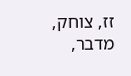זז, צוחק, מדבר,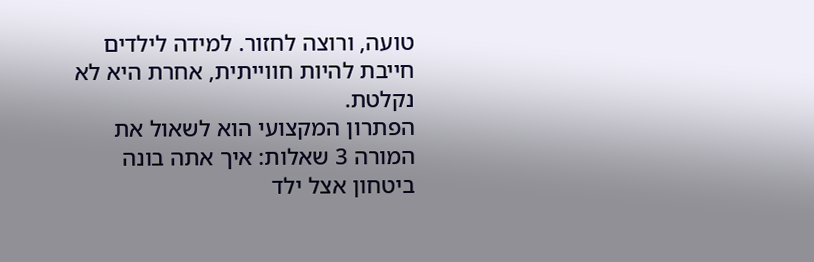טועה, ורוצה לחזור. למידה לילדים חייבת להיות חווייתית, אחרת היא לא נקלטת.
הפתרון המקצועי הוא לשאול את המורה 3 שאלות: איך אתה בונה ביטחון אצל ילד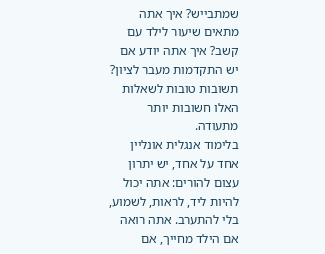שמתבייש? איך אתה מתאים שיעור לילד עם קשב? איך אתה יודע אם יש התקדמות מעבר לציון? תשובות טובות לשאלות האלו חשובות יותר מתעודה.
בלימוד אנגלית אונליין אחד על אחד, יש יתרון עצום להורים: אתה יכול להיות ליד, לראות, לשמוע, בלי להתערב. אתה רואה אם הילד מחייך, אם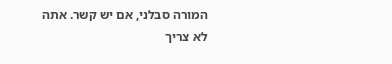המורה סבלני, אם יש קשר. אתה לא צריך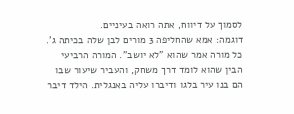לסמוך על דיווח, אתה רואה בעיניים.
דוגמה: אמא שהחליפה 3 מורים לבן שלה בכיתה ג'. כל מורה אמר שהוא "לא יושב". המורה הרביעי הבין שהוא לומד דרך משחק, והעביר שיעור שבו הם בנו עיר בלגו ודיברו עליה באנגלית. הילד דיבר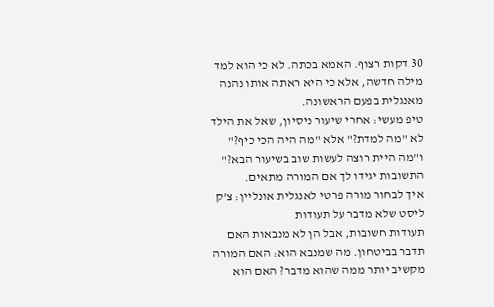30 דקות רצוף. האמא בכתה. לא כי הוא למד מילה חדשה, אלא כי היא ראתה אותו נהנה מאנגלית בפעם הראשונה.
טיפ מעשי: אחרי שיעור ניסיון, שאל את הילד לא "מה למדת?" אלא "מה היה הכי כיף?" ו"מה היית רוצה לעשות שוב בשיעור הבא?" התשובות יגידו לך אם המורה מתאים.
איך לבחור מורה פרטי לאנגלית אונליין: צ'ק ליסט שלא מדבר על תעודות
תעודות חשובות, אבל הן לא מנבאות האם תדבר בביטחון. מה שמנבא הוא: האם המורה מקשיב יותר ממה שהוא מדבר? האם הוא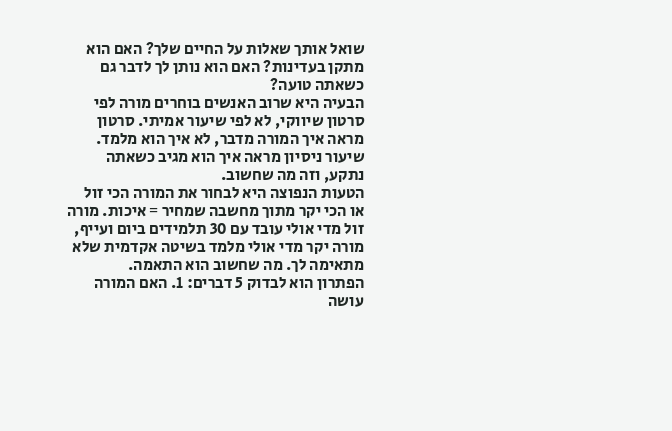שואל אותך שאלות על החיים שלך? האם הוא מתקן בעדינות? האם הוא נותן לך לדבר גם כשאתה טועה?
הבעיה היא שרוב האנשים בוחרים מורה לפי סרטון שיווקי, לא לפי שיעור אמיתי. סרטון מראה איך המורה מדבר, לא איך הוא מלמד. שיעור ניסיון מראה איך הוא מגיב כשאתה נתקע, וזה מה שחשוב.
הטעות הנפוצה היא לבחור את המורה הכי זול או הכי יקר מתוך מחשבה שמחיר = איכות. מורה זול מדי אולי עובד עם 30 תלמידים ביום ועייף, מורה יקר מדי אולי מלמד בשיטה אקדמית שלא מתאימה לך. מה שחשוב הוא התאמה.
הפתרון הוא לבדוק 5 דברים: 1. האם המורה עושה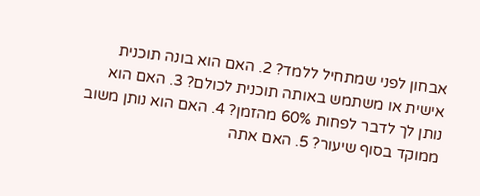אבחון לפני שמתחיל ללמד? 2. האם הוא בונה תוכנית אישית או משתמש באותה תוכנית לכולם? 3. האם הוא נותן לך לדבר לפחות 60% מהזמן? 4. האם הוא נותן משוב ממוקד בסוף שיעור? 5. האם אתה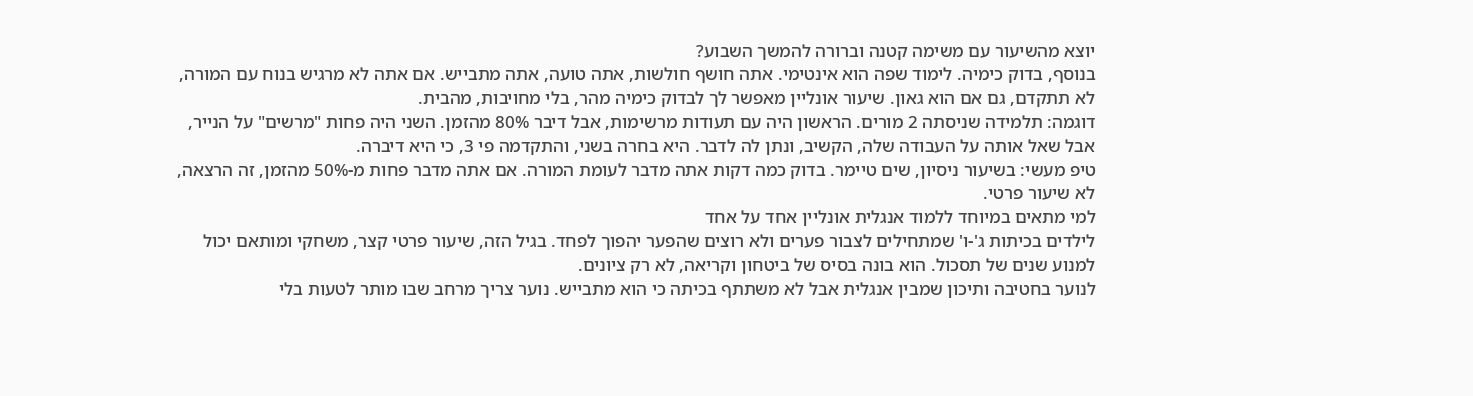יוצא מהשיעור עם משימה קטנה וברורה להמשך השבוע?
בנוסף, בדוק כימיה. לימוד שפה הוא אינטימי. אתה חושף חולשות, אתה טועה, אתה מתבייש. אם אתה לא מרגיש בנוח עם המורה, לא תתקדם, גם אם הוא גאון. שיעור אונליין מאפשר לך לבדוק כימיה מהר, בלי מחויבות, מהבית.
דוגמה: תלמידה שניסתה 2 מורים. הראשון היה עם תעודות מרשימות, אבל דיבר 80% מהזמן. השני היה פחות "מרשים" על הנייר, אבל שאל אותה על העבודה שלה, הקשיב, ונתן לה לדבר. היא בחרה בשני, והתקדמה פי 3, כי היא דיברה.
טיפ מעשי: בשיעור ניסיון, שים טיימר. בדוק כמה דקות אתה מדבר לעומת המורה. אם אתה מדבר פחות מ-50% מהזמן, זה הרצאה, לא שיעור פרטי.
למי מתאים במיוחד ללמוד אנגלית אונליין אחד על אחד
לילדים בכיתות ג'-ו' שמתחילים לצבור פערים ולא רוצים שהפער יהפוך לפחד. בגיל הזה, שיעור פרטי קצר, משחקי ומותאם יכול למנוע שנים של תסכול. הוא בונה בסיס של ביטחון וקריאה, לא רק ציונים.
לנוער בחטיבה ותיכון שמבין אנגלית אבל לא משתתף בכיתה כי הוא מתבייש. נוער צריך מרחב שבו מותר לטעות בלי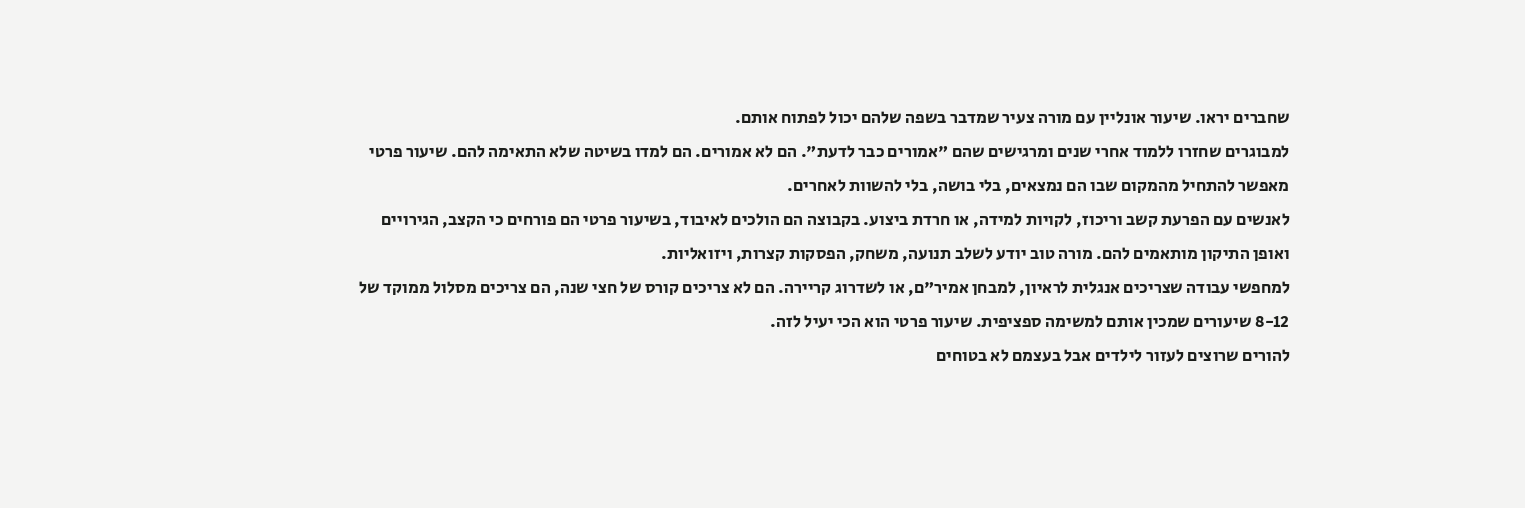שחברים יראו. שיעור אונליין עם מורה צעיר שמדבר בשפה שלהם יכול לפתוח אותם.
למבוגרים שחזרו ללמוד אחרי שנים ומרגישים שהם "אמורים כבר לדעת". הם לא אמורים. הם למדו בשיטה שלא התאימה להם. שיעור פרטי מאפשר להתחיל מהמקום שבו הם נמצאים, בלי בושה, בלי להשוות לאחרים.
לאנשים עם הפרעת קשב וריכוז, לקויות למידה, או חרדת ביצוע. בקבוצה הם הולכים לאיבוד, בשיעור פרטי הם פורחים כי הקצב, הגירויים ואופן התיקון מותאמים להם. מורה טוב יודע לשלב תנועה, משחק, הפסקות קצרות, ויזואליות.
למחפשי עבודה שצריכים אנגלית לראיון, למבחן אמיר"ם, או לשדרוג קריירה. הם לא צריכים קורס של חצי שנה, הם צריכים מסלול ממוקד של 8-12 שיעורים שמכין אותם למשימה ספציפית. שיעור פרטי הוא הכי יעיל לזה.
להורים שרוצים לעזור לילדים אבל בעצמם לא בטוחים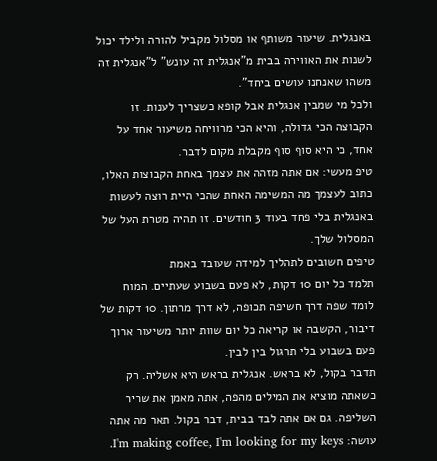באנגלית. שיעור משותף או מסלול מקביל להורה ולילד יכול לשנות את האווירה בבית מ"אנגלית זה עונש" ל"אנגלית זה משהו שאנחנו עושים ביחד".
ולכל מי שמבין אנגלית אבל קופא כשצריך לענות. זו הקבוצה הכי גדולה, והיא הכי מרוויחה משיעור אחד על אחד, כי היא סוף סוף מקבלת מקום לדבר.
טיפ מעשי: אם אתה מזהה את עצמך באחת הקבוצות האלו, כתוב לעצמך מה המשימה האחת שהכי היית רוצה לעשות באנגלית בלי פחד בעוד 3 חודשים. זו תהיה מטרת העל של המסלול שלך.
טיפים חשובים לתהליך למידה שעובד באמת
תלמד כל יום 10 דקות, לא פעם בשבוע שעתיים. המוח לומד שפה דרך חשיפה תכופה, לא דרך מרתון. 10 דקות של דיבור, הקשבה או קריאה כל יום שוות יותר משיעור ארוך פעם בשבוע בלי תרגול בין לבין.
תדבר בקול, לא בראש. אנגלית בראש היא אשליה. רק כשאתה מוציא את המילים מהפה, אתה מאמן את שריר השליפה. גם אם אתה לבד בבית, דבר בקול. תאר מה אתה עושה: I'm making coffee, I'm looking for my keys.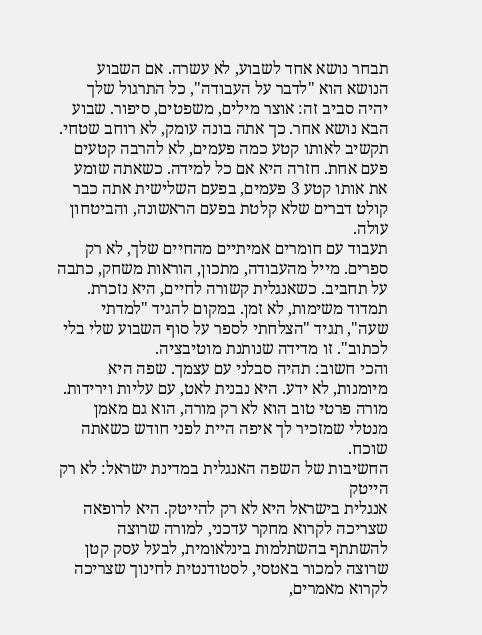תבחר נושא אחד לשבוע, לא עשרה. אם השבוע הנושא הוא "לדבר על העבודה", כל התרגול שלך יהיה סביב זה: אוצר מילים, משפטים, סיפור. שבוע הבא נושא אחר. כך אתה בונה עומק, לא רוחב שטחי.
תקשיב לאותו קטע כמה פעמים, לא להרבה קטעים פעם אחת. חזרה היא אם כל למידה. כשאתה שומע את אותו קטע 3 פעמים, בפעם השלישית אתה כבר קולט דברים שלא קלטת בפעם הראשונה, והביטחון עולה.
תעבוד עם חומרים אמיתיים מהחיים שלך, לא רק ספרים. מייל מהעבודה, מתכון, הוראות משחק, כתבה על תחביב. כשאנגלית קשורה לחיים, היא נזכרת.
תמדוד משימות, לא זמן. במקום להגיד "למדתי שעה", תגיד "הצלחתי לספר על סוף השבוע שלי בלי לכתוב". זו מדידה שנותנת מוטיבציה.
והכי חשוב: תהיה סבלני עם עצמך. שפה היא מיומנות, לא ידע. היא נבנית לאט, עם עליות וירידות. מורה פרטי טוב הוא לא רק מורה, הוא גם מאמן מנטלי שמזכיר לך איפה היית לפני חודש כשאתה שוכח.
החשיבות של השפה האנגלית במדינת ישראל: לא רק הייטק
אנגלית בישראל היא לא רק להייטק. היא לרופאה שצריכה לקרוא מחקר עדכני, למורה שרוצה להשתתף בהשתלמות בינלאומית, לבעל עסק קטן שרוצה למכור באטסי, לסטודנטית לחינוך שצריכה לקרוא מאמרים,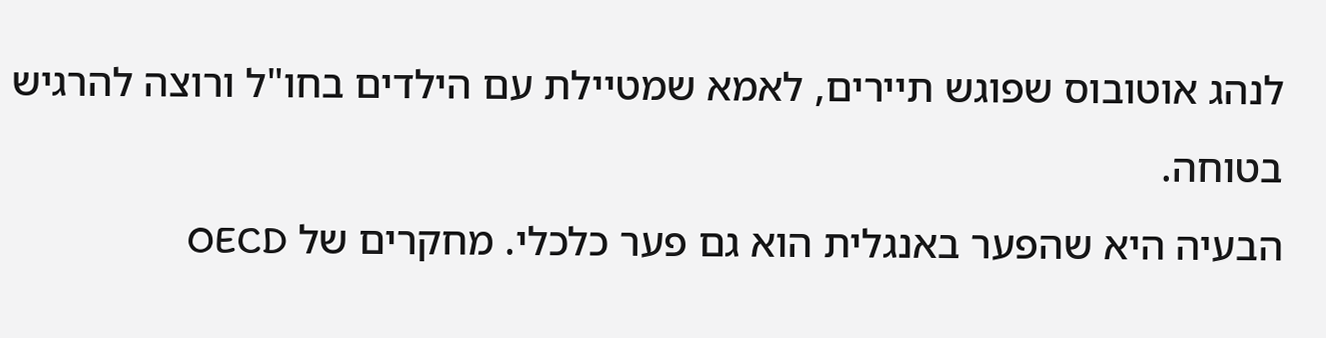לנהג אוטובוס שפוגש תיירים, לאמא שמטיילת עם הילדים בחו"ל ורוצה להרגיש בטוחה.
הבעיה היא שהפער באנגלית הוא גם פער כלכלי. מחקרים של OECD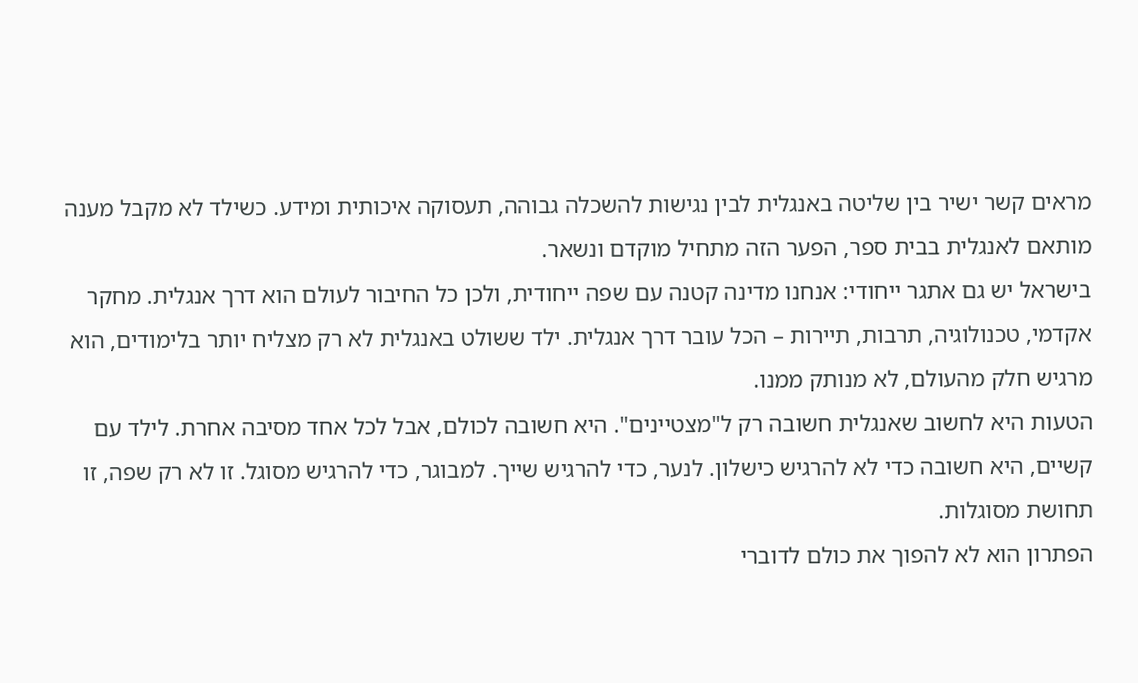מראים קשר ישיר בין שליטה באנגלית לבין נגישות להשכלה גבוהה, תעסוקה איכותית ומידע. כשילד לא מקבל מענה מותאם לאנגלית בבית ספר, הפער הזה מתחיל מוקדם ונשאר.
בישראל יש גם אתגר ייחודי: אנחנו מדינה קטנה עם שפה ייחודית, ולכן כל החיבור לעולם הוא דרך אנגלית. מחקר אקדמי, טכנולוגיה, תרבות, תיירות – הכל עובר דרך אנגלית. ילד ששולט באנגלית לא רק מצליח יותר בלימודים, הוא מרגיש חלק מהעולם, לא מנותק ממנו.
הטעות היא לחשוב שאנגלית חשובה רק ל"מצטיינים". היא חשובה לכולם, אבל לכל אחד מסיבה אחרת. לילד עם קשיים, היא חשובה כדי לא להרגיש כישלון. לנער, כדי להרגיש שייך. למבוגר, כדי להרגיש מסוגל. זו לא רק שפה, זו תחושת מסוגלות.
הפתרון הוא לא להפוך את כולם לדוברי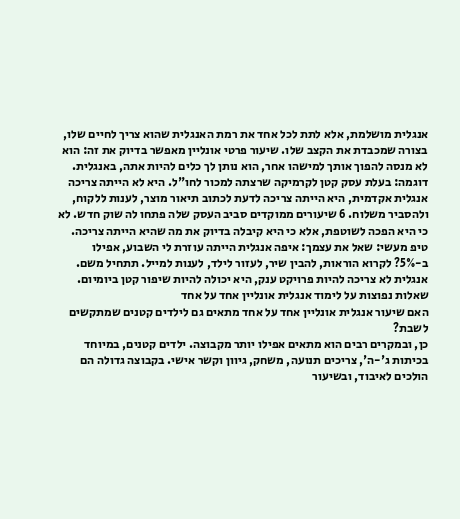אנגלית מושלמת, אלא לתת לכל אחד את רמת האנגלית שהוא צריך לחיים שלו, בצורה שמכבדת את הקצב שלו. שיעור פרטי אונליין מאפשר בדיוק את זה: הוא לא מנסה להפוך אותך למישהו אחר, הוא נותן לך כלים להיות אתה, באנגלית.
דוגמה: בעלת עסק קטן לקרמיקה שרצתה למכור לחו"ל. היא לא הייתה צריכה אנגלית אקדמית, היא הייתה צריכה לדעת לכתוב תיאור מוצר, לענות ללקוח, ולהסביר משלוח. 6 שיעורים ממוקדים סביב העסק שלה פתחו לה שוק חדש. לא כי היא הפכה לשוטפת, אלא כי היא קיבלה בדיוק את מה שהיא הייתה צריכה.
טיפ מעשי: שאל את עצמך: איפה אנגלית הייתה עוזרת לי השבוע, אפילו ב-5%? לקרוא הוראות, להבין שיר, לעזור לילד, לענות למייל. תתחיל משם. אנגלית לא צריכה להיות פרויקט ענק, היא יכולה להיות שיפור קטן ביומיום.
שאלות נפוצות על לימוד אנגלית אונליין אחד על אחד
האם שיעור אנגלית אונליין אחד על אחד מתאים גם לילדים קטנים שמתקשים לשבת?
כן, ובמקרים רבים הוא מתאים אפילו יותר מקבוצה. ילדים קטנים, במיוחד בכיתות ג'-ה', צריכים תנועה, משחק, גיוון וקשר אישי. בקבוצה גדולה הם הולכים לאיבוד, ובשיעור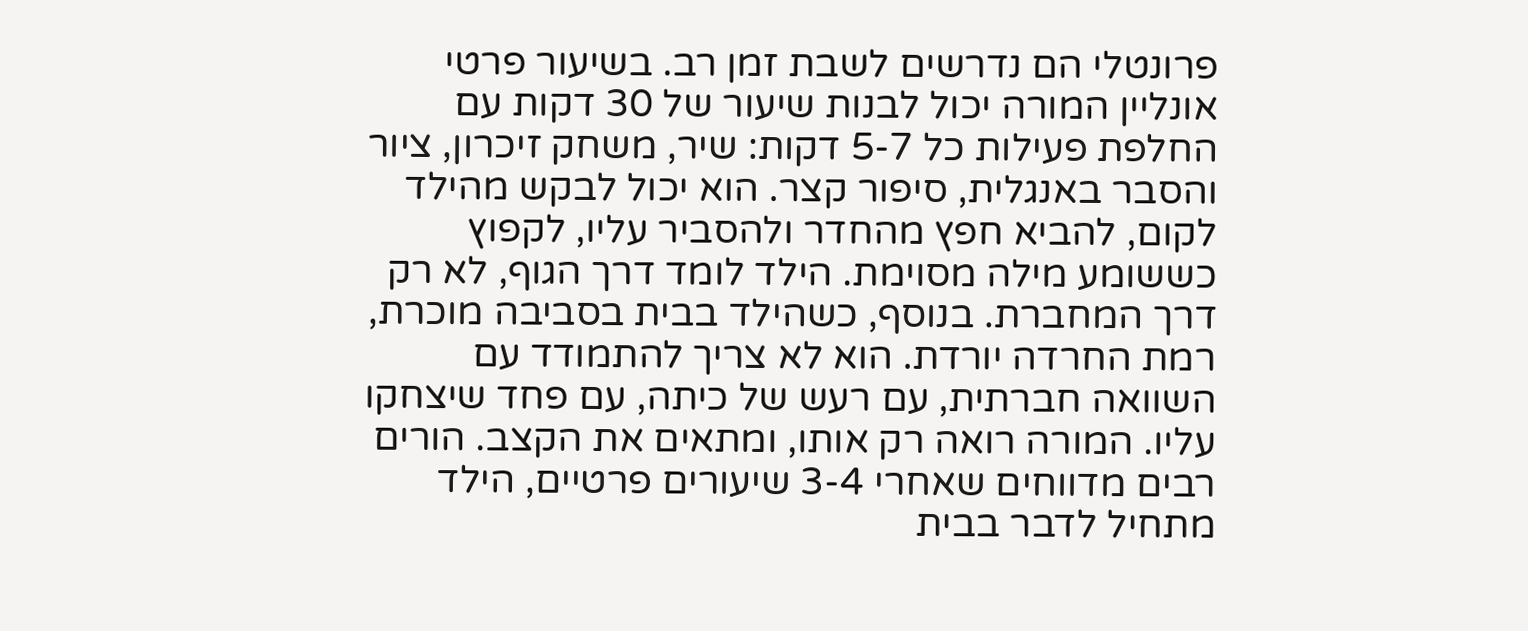פרונטלי הם נדרשים לשבת זמן רב. בשיעור פרטי אונליין המורה יכול לבנות שיעור של 30 דקות עם החלפת פעילות כל 5-7 דקות: שיר, משחק זיכרון, ציור והסבר באנגלית, סיפור קצר. הוא יכול לבקש מהילד לקום, להביא חפץ מהחדר ולהסביר עליו, לקפוץ כששומע מילה מסוימת. הילד לומד דרך הגוף, לא רק דרך המחברת. בנוסף, כשהילד בבית בסביבה מוכרת, רמת החרדה יורדת. הוא לא צריך להתמודד עם השוואה חברתית, עם רעש של כיתה, עם פחד שיצחקו עליו. המורה רואה רק אותו, ומתאים את הקצב. הורים רבים מדווחים שאחרי 3-4 שיעורים פרטיים, הילד מתחיל לדבר בבית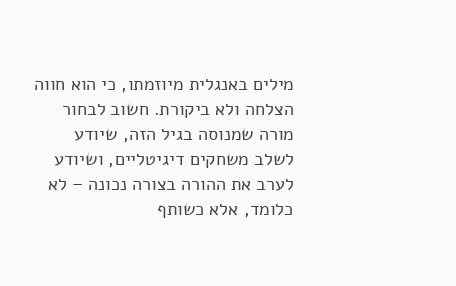מילים באנגלית מיוזמתו, כי הוא חווה הצלחה ולא ביקורת. חשוב לבחור מורה שמנוסה בגיל הזה, שיודע לשלב משחקים דיגיטליים, ושיודע לערב את ההורה בצורה נכונה – לא כלומד, אלא כשותף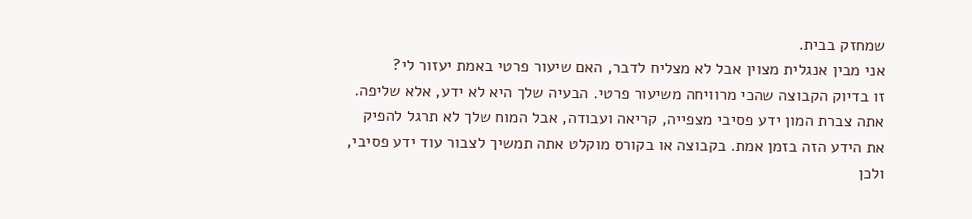שמחזק בבית.
אני מבין אנגלית מצוין אבל לא מצליח לדבר, האם שיעור פרטי באמת יעזור לי?
זו בדיוק הקבוצה שהכי מרוויחה משיעור פרטי. הבעיה שלך היא לא ידע, אלא שליפה. אתה צברת המון ידע פסיבי מצפייה, קריאה ועבודה, אבל המוח שלך לא תרגל להפיק את הידע הזה בזמן אמת. בקבוצה או בקורס מוקלט אתה תמשיך לצבור עוד ידע פסיבי, ולכן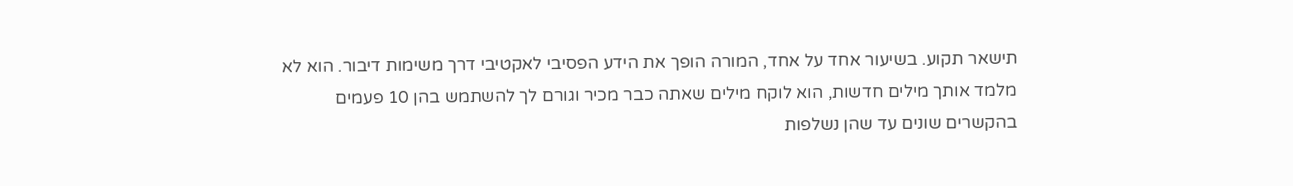תישאר תקוע. בשיעור אחד על אחד, המורה הופך את הידע הפסיבי לאקטיבי דרך משימות דיבור. הוא לא מלמד אותך מילים חדשות, הוא לוקח מילים שאתה כבר מכיר וגורם לך להשתמש בהן 10 פעמים בהקשרים שונים עד שהן נשלפות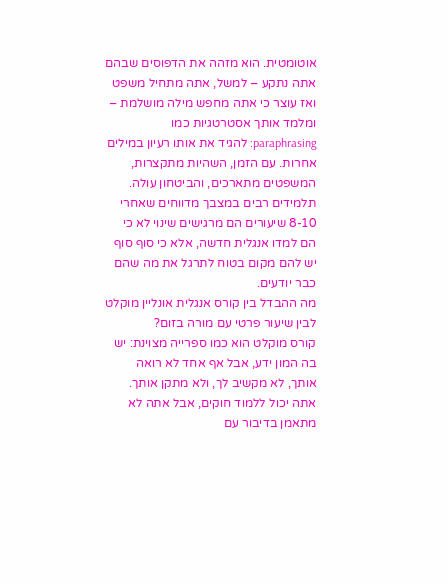אוטומטית. הוא מזהה את הדפוסים שבהם אתה נתקע – למשל, אתה מתחיל משפט ואז עוצר כי אתה מחפש מילה מושלמת – ומלמד אותך אסטרטגיות כמו paraphrasing: להגיד את אותו רעיון במילים אחרות. עם הזמן, השהיות מתקצרות, המשפטים מתארכים, והביטחון עולה. תלמידים רבים במצבך מדווחים שאחרי 8-10 שיעורים הם מרגישים שינוי לא כי הם למדו אנגלית חדשה, אלא כי סוף סוף יש להם מקום בטוח לתרגל את מה שהם כבר יודעים.
מה ההבדל בין קורס אנגלית אונליין מוקלט לבין שיעור פרטי עם מורה בזום?
קורס מוקלט הוא כמו ספרייה מצוינת: יש בה המון ידע, אבל אף אחד לא רואה אותך, לא מקשיב לך, ולא מתקן אותך. אתה יכול ללמוד חוקים, אבל אתה לא מתאמן בדיבור עם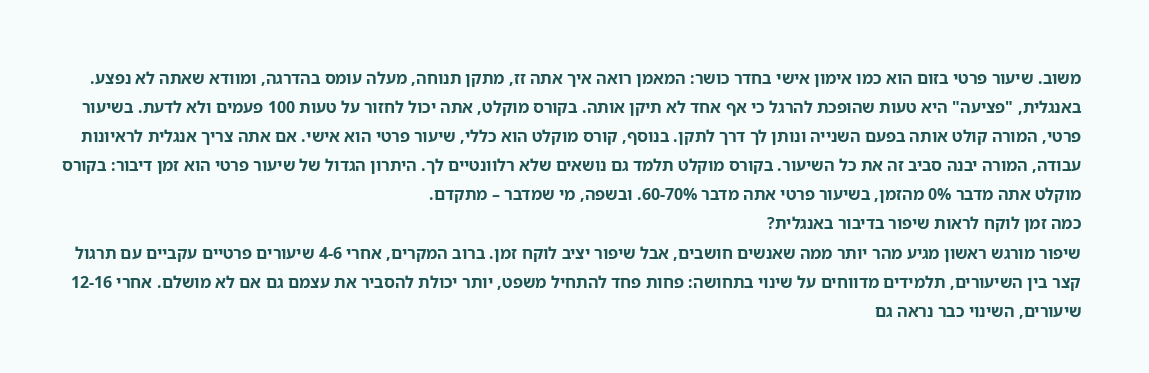משוב. שיעור פרטי בזום הוא כמו אימון אישי בחדר כושר: המאמן רואה איך אתה זז, מתקן תנוחה, מעלה עומס בהדרגה, ומוודא שאתה לא נפצע. באנגלית, "פציעה" היא טעות שהופכת להרגל כי אף אחד לא תיקן אותה. בקורס מוקלט, אתה יכול לחזור על טעות 100 פעמים ולא לדעת. בשיעור פרטי, המורה קולט אותה בפעם השנייה ונותן לך דרך לתקן. בנוסף, קורס מוקלט הוא כללי, שיעור פרטי הוא אישי. אם אתה צריך אנגלית לראיונות עבודה, המורה יבנה סביב זה את כל השיעור. בקורס מוקלט תלמד גם נושאים שלא רלוונטיים לך. היתרון הגדול של שיעור פרטי הוא זמן דיבור: בקורס מוקלט אתה מדבר 0% מהזמן, בשיעור פרטי אתה מדבר 60-70%. ובשפה, מי שמדבר – מתקדם.
כמה זמן לוקח לראות שיפור בדיבור באנגלית?
שיפור מורגש ראשון מגיע מהר יותר ממה שאנשים חושבים, אבל שיפור יציב לוקח זמן. ברוב המקרים, אחרי 4-6 שיעורים פרטיים עקביים עם תרגול קצר בין השיעורים, תלמידים מדווחים על שינוי בתחושה: פחות פחד להתחיל משפט, יותר יכולת להסביר את עצמם גם אם לא מושלם. אחרי 12-16 שיעורים, השינוי כבר נראה גם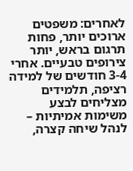לאחרים: משפטים ארוכים יותר, פחות תרגום בראש, יותר צירופים טבעיים. אחרי 3-4 חודשים של למידה רציפה, תלמידים מצליחים לבצע משימות אמיתיות – לנהל שיחה קצרה,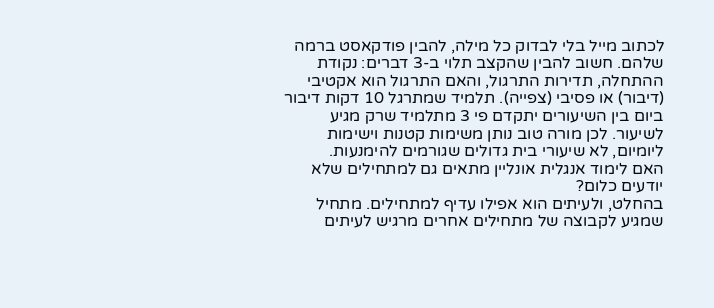לכתוב מייל בלי לבדוק כל מילה, להבין פודקאסט ברמה שלהם. חשוב להבין שהקצב תלוי ב-3 דברים: נקודת ההתחלה, תדירות התרגול, והאם התרגול הוא אקטיבי (דיבור) או פסיבי (צפייה). תלמיד שמתרגל 10 דקות דיבור ביום בין השיעורים יתקדם פי 3 מתלמיד שרק מגיע לשיעור. לכן מורה טוב נותן משימות קטנות וישימות ליומיום, לא שיעורי בית גדולים שגורמים להימנעות.
האם לימוד אנגלית אונליין מתאים גם למתחילים שלא יודעים כלום?
בהחלט, ולעיתים הוא אפילו עדיף למתחילים. מתחיל שמגיע לקבוצה של מתחילים אחרים מרגיש לעיתים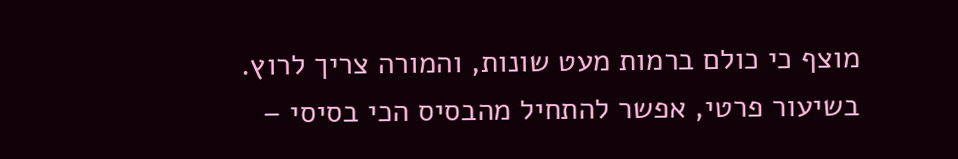מוצף כי כולם ברמות מעט שונות, והמורה צריך לרוץ. בשיעור פרטי, אפשר להתחיל מהבסיס הכי בסיסי –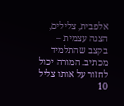אלפבית, צלילים, הצגה עצמית – בקצב שהתלמיד מכתיב. המורה יכול לחזור על אותו צליל 10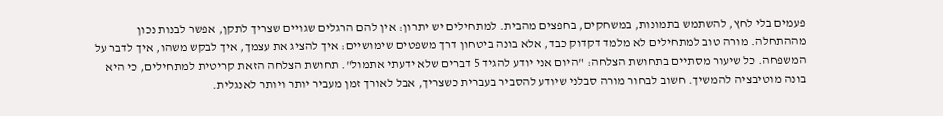פעמים בלי לחץ, להשתמש בתמונות, במשחקים, בחפצים מהבית. למתחילים יש יתרון: אין להם הרגלים שגויים שצריך לתקן, אפשר לבנות נכון מההתחלה. מורה טוב למתחילים לא מלמד דקדוק כבד, אלא בונה ביטחון דרך משפטים שימושיים: איך להציג את עצמך, איך לבקש משהו, איך לדבר על המשפחה. כל שיעור מסתיים בתחושת הצלחה: "היום אני יודע להגיד 5 דברים שלא ידעתי אתמול". תחושת הצלחה הזאת קריטית למתחילים, כי היא בונה מוטיבציה להמשיך. חשוב לבחור מורה סבלני שיודע להסביר בעברית כשצריך, אבל לאורך זמן מעביר יותר ויותר לאנגלית.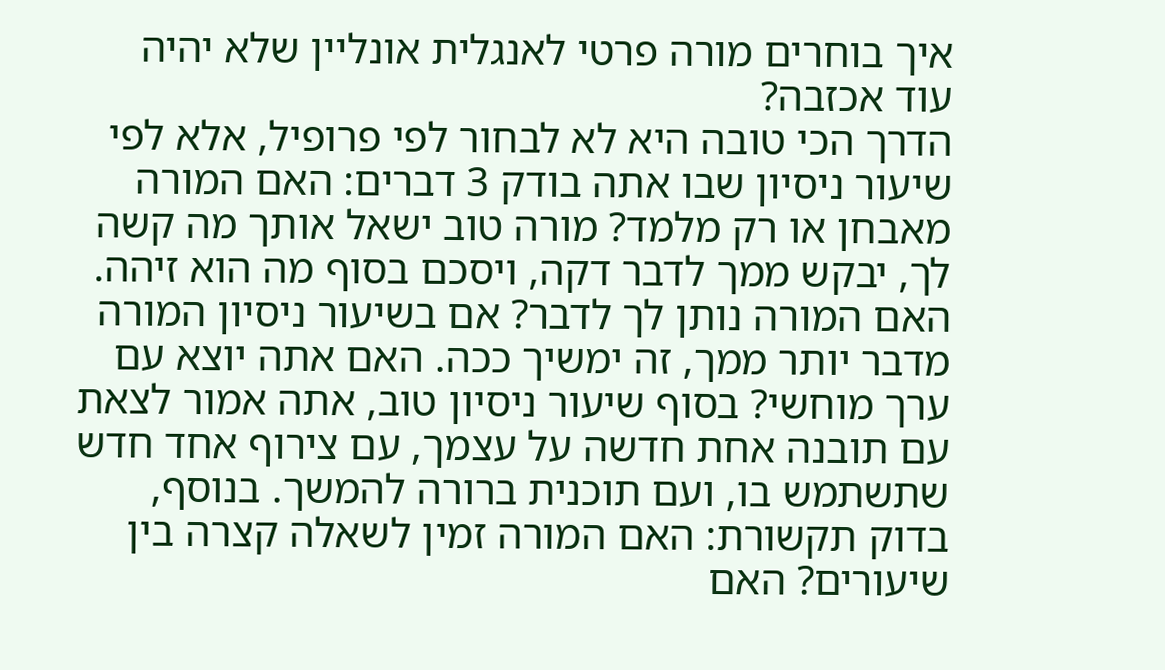איך בוחרים מורה פרטי לאנגלית אונליין שלא יהיה עוד אכזבה?
הדרך הכי טובה היא לא לבחור לפי פרופיל, אלא לפי שיעור ניסיון שבו אתה בודק 3 דברים: האם המורה מאבחן או רק מלמד? מורה טוב ישאל אותך מה קשה לך, יבקש ממך לדבר דקה, ויסכם בסוף מה הוא זיהה. האם המורה נותן לך לדבר? אם בשיעור ניסיון המורה מדבר יותר ממך, זה ימשיך ככה. האם אתה יוצא עם ערך מוחשי? בסוף שיעור ניסיון טוב, אתה אמור לצאת עם תובנה אחת חדשה על עצמך, עם צירוף אחד חדש שתשתמש בו, ועם תוכנית ברורה להמשך. בנוסף, בדוק תקשורת: האם המורה זמין לשאלה קצרה בין שיעורים? האם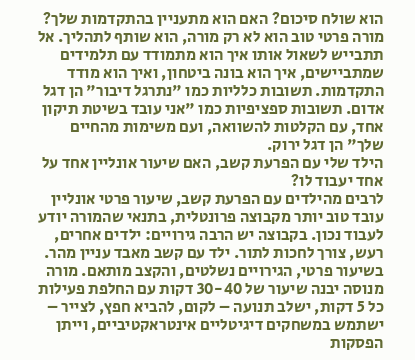הוא שולח סיכום? האם הוא מתעניין בהתקדמות שלך? מורה פרטי טוב הוא לא רק מורה, הוא שותף לתהליך. אל תתבייש לשאול אותו איך הוא מתמודד עם תלמידים שמתביישים, איך הוא בונה ביטחון, ואיך הוא מודד התקדמות. תשובות כלליות כמו "נתרגל דיבור" הן דגל אדום. תשובות ספציפיות כמו "אני עובד בשיטת תיקון אחד, עם הקלטות להשוואה, ועם משימות מהחיים שלך" הן דגל ירוק.
הילד שלי עם הפרעת קשב, האם שיעור אונליין אחד על אחד יעבוד לו?
לרבים מהילדים עם הפרעת קשב, שיעור פרטי אונליין עובד טוב יותר מקבוצה פרונטלית, בתנאי שהמורה יודע לעבוד נכון. בקבוצה יש הרבה גירויים: ילדים אחרים, רעש, צורך לחכות לתור. ילד עם קשב מאבד עניין מהר. בשיעור פרטי, הגירויים נשלטים, והקצב מותאם. מורה מנוסה יבנה שיעור של 30-40 דקות עם החלפת פעילות כל 5 דקות, ישלב תנועה – לקום, להביא חפץ, לצייר – ישתמש במשחקים דיגיטליים אינטראקטיביים, וייתן הפסקות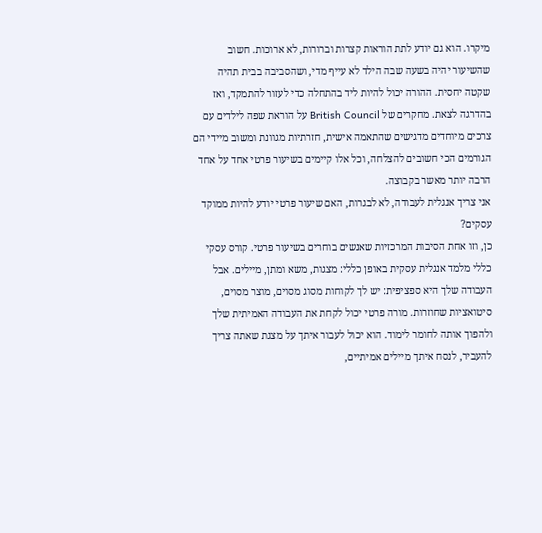מיקרו. הוא גם יודע לתת הוראות קצרות וברורות, לא ארוכות. חשוב שהשיעור יהיה בשעה שבה הילד לא עייף מדי, ושהסביבה בבית תהיה שקטה יחסית. ההורה יכול להיות ליד בהתחלה כדי לעזור להתמקד, ואז בהדרגה לצאת. מחקרים של British Council על הוראת שפה לילדים עם צרכים מיוחדים מדגישים שהתאמה אישית, חזרתיות מגוונת ומשוב מיידי הם הגורמים הכי חשובים להצלחה, וכל אלו קיימים בשיעור פרטי אחד על אחד הרבה יותר מאשר בקבוצה.
אני צריך אנגלית לעבודה, לא לבגרות, האם שיעור פרטי יודע להיות ממוקד עסקים?
כן, וזו אחת הסיבות המרכזיות שאנשים בוחרים בשיעור פרטי. קורס עסקי כללי מלמד אנגלית עסקית באופן כללי: מצגות, משא ומתן, מיילים. אבל העבודה שלך היא ספציפית: יש לך לקוחות מסוג מסוים, מוצר מסוים, סיטואציות שחוזרות. מורה פרטי יכול לקחת את העבודה האמיתית שלך ולהפוך אותה לחומר לימוד. הוא יכול לעבור איתך על מצגת שאתה צריך להעביר, לנסח איתך מיילים אמיתיים,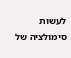לעשות סימולציה של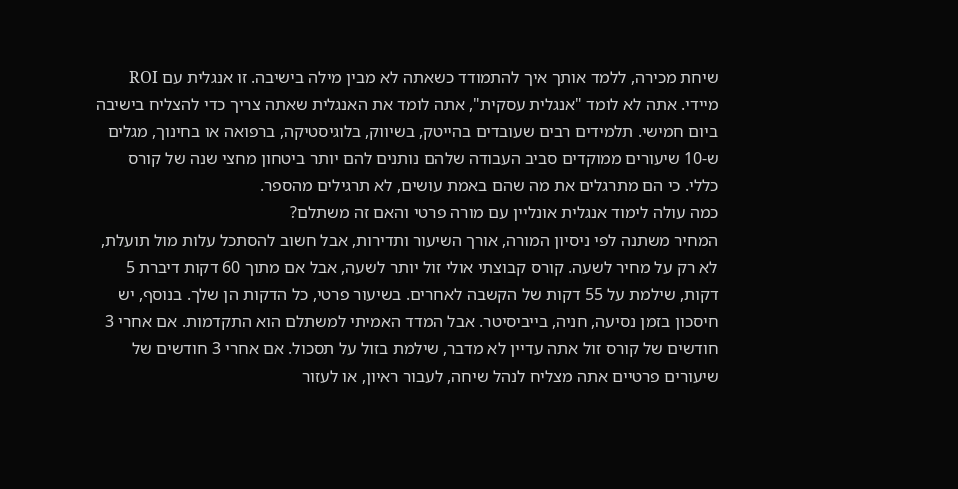שיחת מכירה, ללמד אותך איך להתמודד כשאתה לא מבין מילה בישיבה. זו אנגלית עם ROI מיידי. אתה לא לומד "אנגלית עסקית", אתה לומד את האנגלית שאתה צריך כדי להצליח בישיבה ביום חמישי. תלמידים רבים שעובדים בהייטק, בשיווק, בלוגיסטיקה, ברפואה או בחינוך, מגלים ש-10 שיעורים ממוקדים סביב העבודה שלהם נותנים להם יותר ביטחון מחצי שנה של קורס כללי. כי הם מתרגלים את מה שהם באמת עושים, לא תרגילים מהספר.
כמה עולה לימוד אנגלית אונליין עם מורה פרטי והאם זה משתלם?
המחיר משתנה לפי ניסיון המורה, אורך השיעור ותדירות, אבל חשוב להסתכל עלות מול תועלת, לא רק על מחיר לשעה. קורס קבוצתי אולי זול יותר לשעה, אבל אם מתוך 60 דקות דיברת 5 דקות, שילמת על 55 דקות של הקשבה לאחרים. בשיעור פרטי, כל הדקות הן שלך. בנוסף, יש חיסכון בזמן נסיעה, חניה, בייביסיטר. אבל המדד האמיתי למשתלם הוא התקדמות. אם אחרי 3 חודשים של קורס זול אתה עדיין לא מדבר, שילמת בזול על תסכול. אם אחרי 3 חודשים של שיעורים פרטיים אתה מצליח לנהל שיחה, לעבור ראיון, או לעזור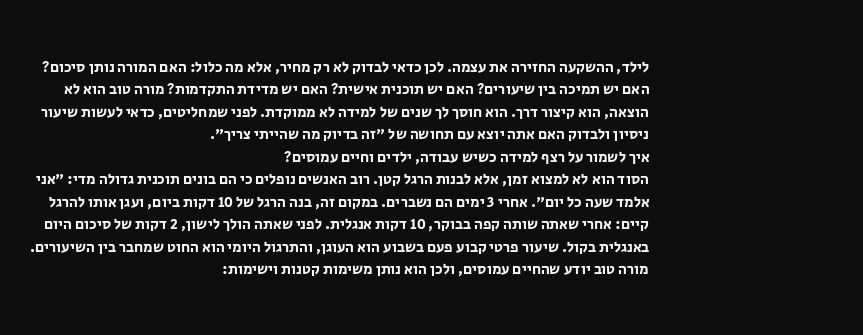לילד, ההשקעה החזירה את עצמה. לכן כדאי לבדוק לא רק מחיר, אלא מה כלול: האם המורה נותן סיכום? האם יש תמיכה בין שיעורים? האם יש תוכנית אישית? האם יש מדידת התקדמות? מורה טוב הוא לא הוצאה, הוא קיצור דרך. הוא חוסך לך שנים של למידה לא ממוקדת. לפני שמחליטים, כדאי לעשות שיעור ניסיון ולבדוק האם אתה יוצא עם תחושה של "זה בדיוק מה שהייתי צריך".
איך לשמור על רצף למידה כשיש עבודה, ילדים וחיים עמוסים?
הסוד הוא לא למצוא זמן, אלא לבנות הרגל קטן. רוב האנשים נופלים כי הם בונים תוכנית גדולה מדי: "אני אלמד שעה כל יום". אחרי 3 ימים הם נשברים. במקום זה, בנה הרגל של 10 דקות ביום, ועגן אותו להרגל קיים: אחרי שאתה שותה קפה בבוקר, 10 דקות אנגלית. לפני שאתה הולך לישון, 2 דקות של סיכום היום באנגלית בקול. שיעור פרטי קבוע פעם בשבוע הוא העוגן, והתרגול היומי הוא החוט שמחבר בין השיעורים. מורה טוב יודע שהחיים עמוסים, ולכן הוא נותן משימות קטנות וישימות: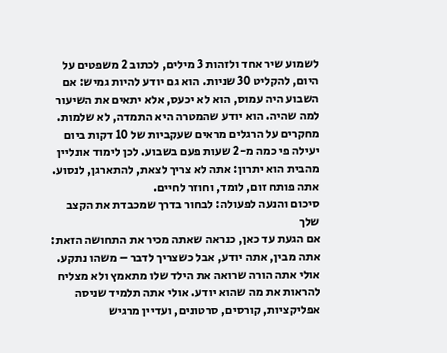לשמוע שיר אחד ולזהות 3 מילים, לכתוב 2 משפטים על היום, להקליט 30 שניות. הוא גם יודע להיות גמיש: אם השבוע היה עמוס, הוא לא יכעס, אלא יתאים את השיעור למה שהיה. הוא יודע שהמטרה היא התמדה, לא שלמות. מחקרים על הרגלים מראים שעקביות של 10 דקות ביום יעילה פי כמה מ-2 שעות פעם בשבוע. לכן לימוד אונליין מהבית הוא יתרון: אתה לא צריך לצאת, להתארגן, לנסוע. אתה פותח זום, לומד, וחוזר לחיים.
סיכום והנעה לפעולה: לבחור בדרך שמכבדת את הקצב שלך
אם הגעת עד כאן, כנראה שאתה מכיר את התחושה הזאת: אתה מבין, אתה יודע, אבל כשצריך לדבר – משהו נתקע. אולי אתה הורה שרואה את הילד שלו מתאמץ ולא מצליח להראות את מה שהוא יודע. אולי אתה תלמיד שניסה אפליקציות, קורסים, סרטונים, ועדיין מרגיש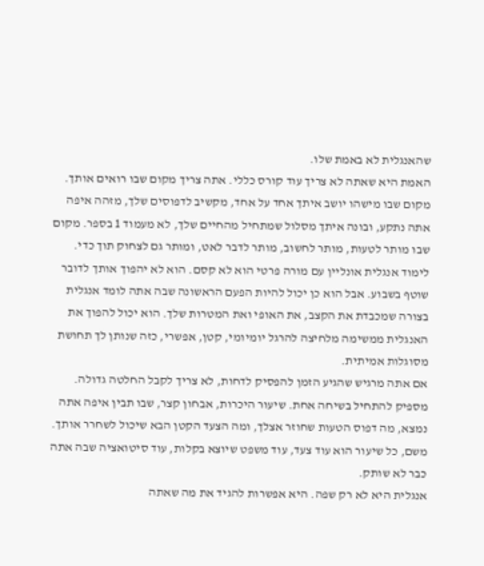שהאנגלית לא באמת שלו.
האמת היא שאתה לא צריך עוד קורס כללי. אתה צריך מקום שבו רואים אותך. מקום שבו מישהו יושב איתך אחד על אחד, מקשיב לדפוסים שלך, מזהה איפה אתה נתקע, ובונה איתך מסלול שמתחיל מהחיים שלך, לא מעמוד 1 בספר. מקום שבו מותר לטעות, מותר לחשוב, מותר לדבר לאט, ומותר גם לצחוק תוך כדי.
לימוד אנגלית אונליין עם מורה פרטי הוא לא קסם. הוא לא יהפוך אותך לדובר שוטף בשבוע. אבל הוא כן יכול להיות הפעם הראשונה שבה אתה לומד אנגלית בצורה שמכבדת את הקצב, את האופי ואת המטרות שלך. הוא יכול להפוך את האנגלית ממשימה מלחיצה להרגל יומיומי, קטן, אפשרי, כזה שנותן לך תחושת מסוגלות אמיתית.
אם אתה מרגיש שהגיע הזמן להפסיק לדחות, לא צריך לקבל החלטה גדולה. מספיק להתחיל בשיחה אחת. שיעור היכרות, אבחון קצר, שבו תבין איפה אתה נמצא, מה דפוס הטעות שחוזר אצלך, ומה הצעד הקטן הבא שיכול לשחרר אותך. משם, כל שיעור הוא עוד צעד, עוד משפט שיוצא בקלות, עוד סיטואציה שבה אתה כבר לא שותק.
אנגלית היא לא רק שפה. היא אפשרות להגיד את מה שאתה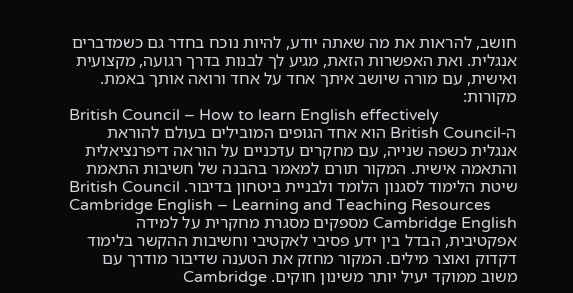חושב, להראות את מה שאתה יודע, להיות נוכח בחדר גם כשמדברים אנגלית. ואת האפשרות הזאת, מגיע לך לבנות בדרך רגועה, מקצועית ואישית, עם מורה שיושב איתך אחד על אחד ורואה אותך באמת.
מקורות:
British Council – How to learn English effectively
ה-British Council הוא אחד הגופים המובילים בעולם להוראת אנגלית כשפה שנייה, עם מחקרים עדכניים על הוראה דיפרנציאלית והתאמה אישית. המקור תורם למאמר בהבנה של חשיבות התאמת שיטת הלימוד לסגנון הלומד ולבניית ביטחון בדיבור. British Council
Cambridge English – Learning and Teaching Resources
Cambridge English מספקים מסגרת מחקרית על למידה אפקטיבית, הבדל בין ידע פסיבי לאקטיבי וחשיבות ההקשר בלימוד דקדוק ואוצר מילים. המקור מחזק את הטענה שדיבור מודרך עם משוב ממוקד יעיל יותר משינון חוקים. Cambridge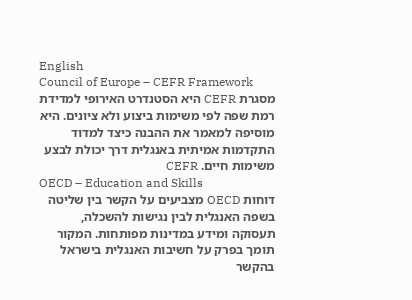English
Council of Europe – CEFR Framework
מסגרת CEFR היא הסטנדרט האירופי למדידת רמת שפה לפי משימות ביצוע ולא ציונים. היא מוסיפה למאמר את ההבנה כיצד למדוד התקדמות אמיתית באנגלית דרך יכולת לבצע משימות חיים. CEFR
OECD – Education and Skills
דוחות OECD מצביעים על הקשר בין שליטה בשפה האנגלית לבין נגישות להשכלה, תעסוקה ומידע במדינות מפותחות. המקור תומך בפרק על חשיבות האנגלית בישראל בהקשר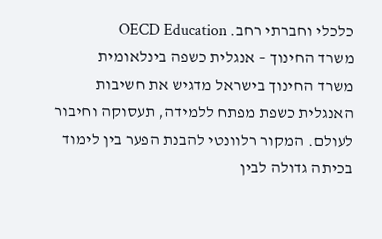כלכלי וחברתי רחב. OECD Education
משרד החינוך – אנגלית כשפה בינלאומית
משרד החינוך בישראל מדגיש את חשיבות האנגלית כשפת מפתח ללמידה, תעסוקה וחיבור לעולם. המקור רלוונטי להבנת הפער בין לימוד בכיתה גדולה לבין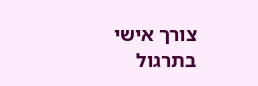צורך אישי בתרגול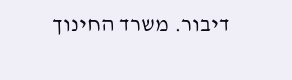דיבור. משרד החינוך